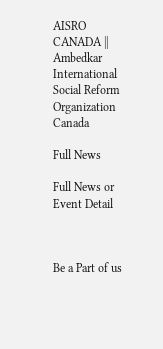AISRO CANADA || Ambedkar International Social Reform Organization Canada

Full News

Full News or Event Detail



Be a Part of us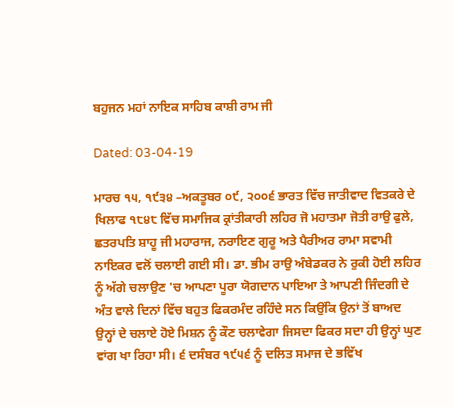ਬਹੁਜਨ ਮਹਾਂ ਨਾਇਕ ਸਾਹਿਬ ਕਾਸ਼ੀ ਰਾਮ ਜੀ

Dated: 03-04-19

ਮਾਰਚ ੧੫, ੧੯੩੪ –ਅਕਤੂਬਰ ੦੯, ੨੦੦੬ ਭਾਰਤ ਵਿੱਚ ਜਾਤੀਵਾਦ ਵਿਤਕਰੇ ਦੇ ਖਿਲਾਫ ੧੮੪੮ ਵਿੱਚ ਸਮਾਜਿਕ ਕ੍ਰਾਂਤੀਕਾਰੀ ਲਹਿਰ ਜੋ ਮਹਾਤਮਾ ਜੋਤੀ ਰਾਉ ਫੁਲੇ, ਛਤਰਪਤਿ ਸ਼ਾਹੂ ਜੀ ਮਹਾਰਾਜ, ਨਰਾਇਣ ਗੁਰੂ ਅਤੇ ਪੈਰੀਅਰ ਰਾਮਾ ਸਵਾਮੀ ਨਾਇਕਰ ਵਲੋਂ ਚਲਾਈ ਗਈ ਸੀ। ਡਾ. ਭੀਮ ਰਾਉ ਅੰਬੇਡਕਰ ਨੇ ਰੁਕੀ ਹੋਈ ਲਹਿਰ ਨੂੰ ਅੱਗੇ ਚਲਾਉਣ 'ਚ ਆਪਣਾ ਪੂਰਾ ਯੋਗਦਾਨ ਪਾਇਆ ਤੇ ਆਪਣੀ ਜਿੰਦਗੀ ਦੇ ਅੰਤ ਵਾਲੇ ਦਿਨਾਂ ਵਿੱਚ ਬਹੁਤ ਫਿਕਰਮੰਦ ਰਹਿੰਦੇ ਸਨ ਕਿਉਂਕਿ ਉਨਾਂ ਤੋਂ ਬਾਅਦ ਉਨ੍ਹਾਂ ਦੇ ਚਲਾਏ ਹੋਏ ਮਿਸ਼ਨ ਨੂੰ ਕੌਣ ਚਲਾਵੇਗਾ ਜਿਸਦਾ ਫਿਕਰ ਸਦਾ ਹੀ ਉਨ੍ਹਾਂ ਘੁਣ ਵਾਂਗ ਖਾ ਰਿਹਾ ਸੀ। ੬ ਦਸੰਬਰ ੧੯੫੬ ਨੂੰ ਦਲਿਤ ਸਮਾਜ ਦੇ ਭਵਿੱਖ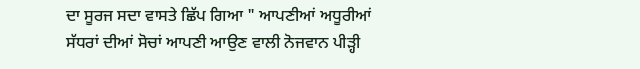ਦਾ ਸੂਰਜ ਸਦਾ ਵਾਸਤੇ ਛਿੱਪ ਗਿਆ " ਆਪਣੀਆਂ ਅਧੂਰੀਆਂ ਸੱਧਰਾਂ ਦੀਆਂ ਸੋਚਾਂ ਆਪਣੀ ਆਉਣ ਵਾਲੀ ਨੋਜਵਾਨ ਪੀੜ੍ਹੀ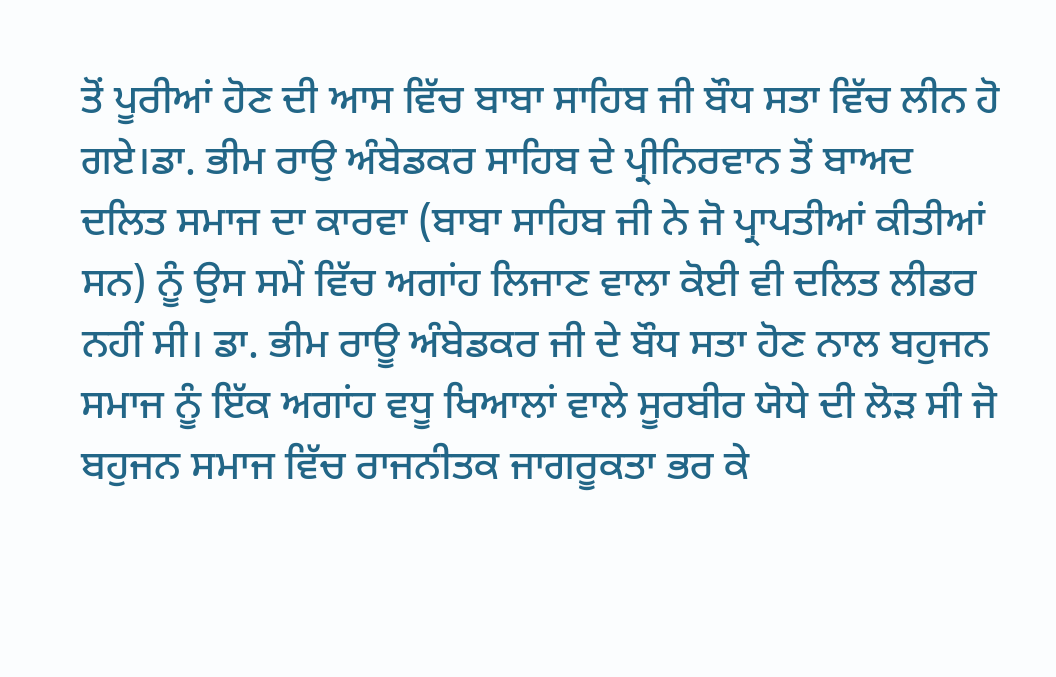ਤੋਂ ਪੂਰੀਆਂ ਹੋਣ ਦੀ ਆਸ ਵਿੱਚ ਬਾਬਾ ਸਾਹਿਬ ਜੀ ਬੌਧ ਸਤਾ ਵਿੱਚ ਲੀਨ ਹੋ ਗਏ।ਡਾ. ਭੀਮ ਰਾਉ ਅੰਬੇਡਕਰ ਸਾਹਿਬ ਦੇ ਪ੍ਰੀਨਿਰਵਾਨ ਤੋਂ ਬਾਅਦ ਦਲਿਤ ਸਮਾਜ ਦਾ ਕਾਰਵਾ (ਬਾਬਾ ਸਾਹਿਬ ਜੀ ਨੇ ਜੋ ਪ੍ਰਾਪਤੀਆਂ ਕੀਤੀਆਂ ਸਨ) ਨੂੰ ਉਸ ਸਮੇਂ ਵਿੱਚ ਅਗਾਂਹ ਲਿਜਾਣ ਵਾਲਾ ਕੋਈ ਵੀ ਦਲਿਤ ਲੀਡਰ ਨਹੀਂ ਸੀ। ਡਾ. ਭੀਮ ਰਾਊ ਅੰਬੇਡਕਰ ਜੀ ਦੇ ਬੌਧ ਸਤਾ ਹੋਣ ਨਾਲ ਬਹੁਜਨ ਸਮਾਜ ਨੂੰ ਇੱਕ ਅਗਾਂਹ ਵਧੂ ਖਿਆਲਾਂ ਵਾਲੇ ਸੂਰਬੀਰ ਯੋਧੇ ਦੀ ਲੋੜ ਸੀ ਜੋ ਬਹੁਜਨ ਸਮਾਜ ਵਿੱਚ ਰਾਜਨੀਤਕ ਜਾਗਰੂਕਤਾ ਭਰ ਕੇ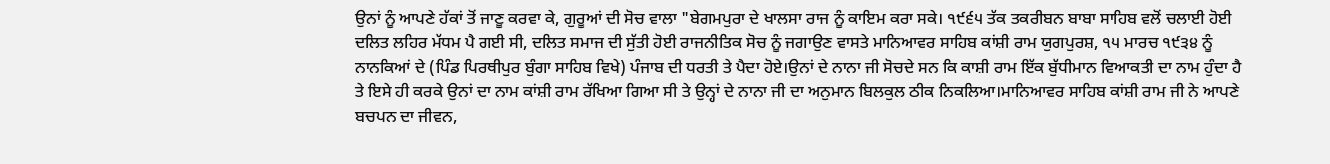ਉਨਾਂ ਨੂੰ ਆਪਣੇ ਹੱਕਾਂ ਤੋਂ ਜਾਣੂ ਕਰਵਾ ਕੇ, ਗੁਰੂਆਂ ਦੀ ਸੋਚ ਵਾਲਾ "ਬੇਗਮਪੁਰਾ ਦੇ ਖਾਲਸਾ ਰਾਜ ਨੂੰ ਕਾਇਮ ਕਰਾ ਸਕੇ। ੧੯੬੫ ਤੱਕ ਤਕਰੀਬਨ ਬਾਬਾ ਸਾਹਿਬ ਵਲੋਂ ਚਲਾਈ ਹੋਈ ਦਲਿਤ ਲਹਿਰ ਮੱਧਮ ਪੈ ਗਈ ਸੀ, ਦਲਿਤ ਸਮਾਜ ਦੀ ਸੁੱਤੀ ਹੋਈ ਰਾਜਨੀਤਿਕ ਸੋਚ ਨੂੰ ਜਗਾਉਣ ਵਾਸਤੇ ਮਾਨਿਆਵਰ ਸਾਹਿਬ ਕਾਂਸ਼ੀ ਰਾਮ ਯੁਗਪੁਰਸ਼, ੧੫ ਮਾਰਚ ੧੯੩੪ ਨੂੰ ਨਾਨਕਿਆਂ ਦੇ (ਪਿੰਡ ਪਿਰਥੀਪੁਰ ਬੁੰਗਾ ਸਾਹਿਬ ਵਿਖੇ) ਪੰਜਾਬ ਦੀ ਧਰਤੀ ਤੇ ਪੈਦਾ ਹੋਏ।ਉਨਾਂ ਦੇ ਨਾਨਾ ਜੀ ਸੋਚਦੇ ਸਨ ਕਿ ਕਾਸ਼ੀ ਰਾਮ ਇੱਕ ਬੁੱਧੀਮਾਨ ਵਿਆਕਤੀ ਦਾ ਨਾਮ ਹੁੰਦਾ ਹੈ ਤੇ ਇਸੇ ਹੀ ਕਰਕੇ ਉਨਾਂ ਦਾ ਨਾਮ ਕਾਂਸ਼ੀ ਰਾਮ ਰੱਖਿਆ ਗਿਆ ਸੀ ਤੇ ਉਨ੍ਹਾਂ ਦੇ ਨਾਨਾ ਜੀ ਦਾ ਅਨੁਮਾਨ ਬਿਲਕੁਲ ਠੀਕ ਨਿਕਲਿਆ।ਮਾਨਿਆਵਰ ਸਾਹਿਬ ਕਾਂਸ਼ੀ ਰਾਮ ਜੀ ਨੇ ਆਪਣੇ ਬਚਪਨ ਦਾ ਜੀਵਨ,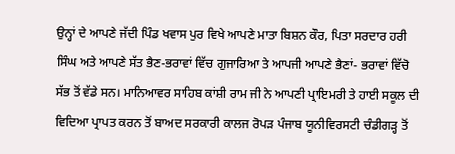ਉਨ੍ਹਾਂ ਦੇ ਆਪਣੇ ਜੱਦੀ ਪਿੰਡ ਖਵਾਸ ਪੁਰ ਵਿਖੇ ਆਪਣੇ ਮਾਤਾ ਬਿਸ਼ਨ ਕੌਰ, ਪਿਤਾ ਸਰਦਾਰ ਹਰੀ ਸਿੰਘ ਅਤੇ ਆਪਣੇ ਸੱਤ ਭੈਣ-ਭਰਾਵਾਂ ਵਿੱਚ ਗੁਜਾਰਿਆ ਤੇ ਆਪਜੀ ਆਪਣੇ ਭੈਣਾਂ- ਭਰਾਵਾਂ ਵਿੱਚੋ ਸੱਭ ਤੋਂ ਵੱਡੇ ਸਨ। ਮਾਨਿਆਵਰ ਸਾਹਿਬ ਕਾਂਸ਼ੀ ਰਾਮ ਜੀ ਨੇ ਆਪਣੀ ਪ੍ਰਾਇਮਰੀ ਤੇ ਹਾਈ ਸਕੂਲ ਦੀ ਵਿਦਿਆ ਪ੍ਰਾਪਤ ਕਰਨ ਤੋਂ ਬਾਅਦ ਸਰਕਾਰੀ ਕਾਲਜ ਰੋਪੜ ਪੰਜਾਬ ਯੂਨੀਵਿਰਸਟੀ ਚੰਡੀਗੜ੍ਹ ਤੋਂ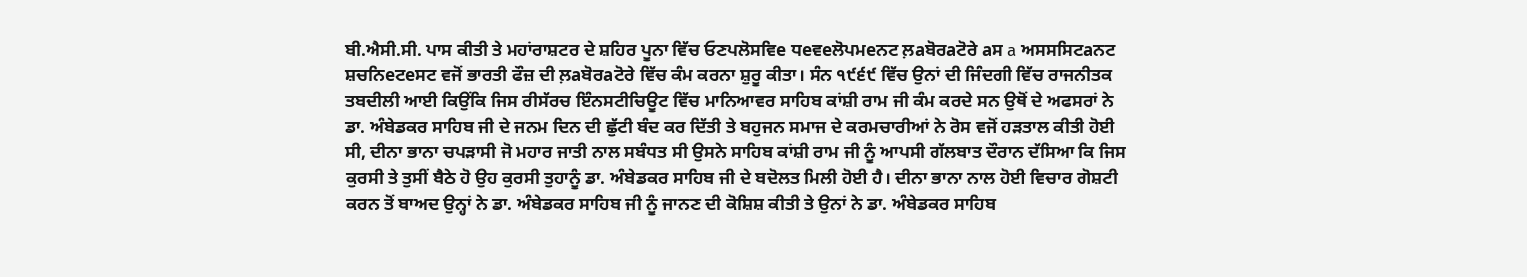ਬੀ.ਐਸੀ.ਸੀ. ਪਾਸ ਕੀਤੀ ਤੇ ਮਹਾਂਰਾਸ਼ਟਰ ਦੇ ਸ਼ਹਿਰ ਪੂਨਾ ਵਿੱਚ ਓਣਪਲੋਸਵਿe ਧeਵeਲੋਪਮeਨਟ ਲ਼aਬੋਰaਟੋਰੇ aਸ a ਅਸਸਸਿਟaਨਟ ਸ਼ਚਨਿeਟeਸਟ ਵਜੋਂ ਭਾਰਤੀ ਫੌਜ਼ ਦੀ ਲ਼aਬੋਰaਟੋਰੇ ਵਿੱਚ ਕੰਮ ਕਰਨਾ ਸ਼ੁਰੂ ਕੀਤਾ। ਸੰਨ ੧੯੬੯ ਵਿੱਚ ਉਨਾਂ ਦੀ ਜਿੰਦਗੀ ਵਿੱਚ ਰਾਜਨੀਤਕ ਤਬਦੀਲੀ ਆਈ ਕਿਉਂਕਿ ਜਿਸ ਰੀਸੱਰਚ ਇੰਨਸਟੀਚਿਊਟ ਵਿੱਚ ਮਾਨਿਆਵਰ ਸਾਹਿਬ ਕਾਂਸ਼ੀ ਰਾਮ ਜੀ ਕੰਮ ਕਰਦੇ ਸਨ ਉਥੋਂ ਦੇ ਅਫਸਰਾਂ ਨੇ ਡਾ. ਅੰਬੇਡਕਰ ਸਾਹਿਬ ਜੀ ਦੇ ਜਨਮ ਦਿਨ ਦੀ ਛੁੱਟੀ ਬੰਦ ਕਰ ਦਿੱਤੀ ਤੇ ਬਹੁਜਨ ਸਮਾਜ ਦੇ ਕਰਮਚਾਰੀਆਂ ਨੇ ਰੋਸ ਵਜੋਂ ਹੜਤਾਲ ਕੀਤੀ ਹੋਈ ਸੀ, ਦੀਨਾ ਭਾਨਾ ਚਪੜਾਸੀ ਜੋ ਮਹਾਰ ਜਾਤੀ ਨਾਲ ਸਬੰਧਤ ਸੀ ਉਸਨੇ ਸਾਹਿਬ ਕਾਂਸ਼ੀ ਰਾਮ ਜੀ ਨੂੰ ਆਪਸੀ ਗੱਲਬਾਤ ਦੌਰਾਨ ਦੱਸਿਆ ਕਿ ਜਿਸ ਕੁਰਸੀ ਤੇ ਤੁਸੀਂ ਬੈਠੇ ਹੋ ਉਹ ਕੁਰਸੀ ਤੁਹਾਨੂੰ ਡਾ. ਅੰਬੇਡਕਰ ਸਾਹਿਬ ਜੀ ਦੇ ਬਦੋਲਤ ਮਿਲੀ ਹੋਈ ਹੈ। ਦੀਨਾ ਭਾਨਾ ਨਾਲ ਹੋਈ ਵਿਚਾਰ ਗੋਸ਼ਟੀ ਕਰਨ ਤੋਂ ਬਾਅਦ ਉਨ੍ਹਾਂ ਨੇ ਡਾ. ਅੰਬੇਡਕਰ ਸਾਹਿਬ ਜੀ ਨੂੰ ਜਾਨਣ ਦੀ ਕੋਸ਼ਿਸ਼ ਕੀਤੀ ਤੇ ਉਨਾਂ ਨੇ ਡਾ. ਅੰਬੇਡਕਰ ਸਾਹਿਬ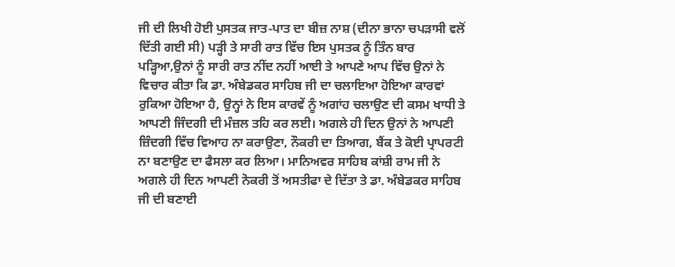ਜੀ ਦੀ ਲਿਖੀ ਹੋਈ ਪੁਸਤਕ ਜਾਤ-ਪਾਤ ਦਾ ਬੀਜ਼ ਨਾਸ਼ (ਦੀਨਾ ਭਾਨਾ ਚਪੜਾਸੀ ਵਲੋਂ ਦਿੱਤੀ ਗਈ ਸੀ) ਪੜ੍ਹੀ ਤੇ ਸਾਰੀ ਰਾਤ ਵਿੱਚ ਇਸ ਪੁਸਤਕ ਨੂੰ ਤਿੰਨ ਬਾਰ ਪੜ੍ਹਿਆ,ਉਨਾਂ ਨੂੰ ਸਾਰੀ ਰਾਤ ਨੀਂਦ ਨਹੀਂ ਆਈ ਤੇ ਆਪਣੇ ਆਪ ਵਿੱਚ ਉਨਾਂ ਨੇ ਵਿਚਾਰ ਕੀਤਾ ਕਿ ਡਾ. ਅੰਬੇਡਕਰ ਸਾਹਿਬ ਜੀ ਦਾ ਚਲਾਇਆ ਹੋਇਆ ਕਾਰਵਾਂ ਰੁਕਿਆ ਹੋਇਆ ਹੈ, ਉਨ੍ਹਾਂ ਨੇ ਇਸ ਕਾਰਵੇਂ ਨੂੰ ਅਗਾਂਹ ਚਲਾਉਣ ਦੀ ਕਸਮ ਖਾਧੀ ਤੇ ਆਪਣੀ ਜਿੰਦਗੀ ਦੀ ਮੰਜ਼ਲ ਤਹਿ ਕਰ ਲਈ। ਅਗਲੇ ਹੀ ਦਿਨ ਉਨਾਂ ਨੇ ਆਪਣੀ ਜ਼ਿੰਦਗੀ ਵਿੱਚ ਵਿਆਹ ਨਾ ਕਰਾਉਣਾ, ਨੌਕਰੀ ਦਾ ਤਿਆਗ, ਬੈਂਕ ਤੇ ਕੋਈ ਪ੍ਰਾਪਰਟੀ ਨਾ ਬਣਾਉਣ ਦਾ ਫੈਸਲਾ ਕਰ ਲਿਆ। ਮਾਨਿਅਵਰ ਸਾਹਿਬ ਕਾਂਸ਼ੀ ਰਾਮ ਜੀ ਨੇ ਅਗਲੇ ਹੀ ਦਿਨ ਆਪਣੀ ਨੋਕਰੀ ਤੋਂ ਅਸਤੀਫਾ ਦੇ ਦਿੱਤਾ ਤੇ ਡਾ. ਅੰਬੇਡਕਰ ਸਾਹਿਬ ਜੀ ਦੀ ਬਣਾਈ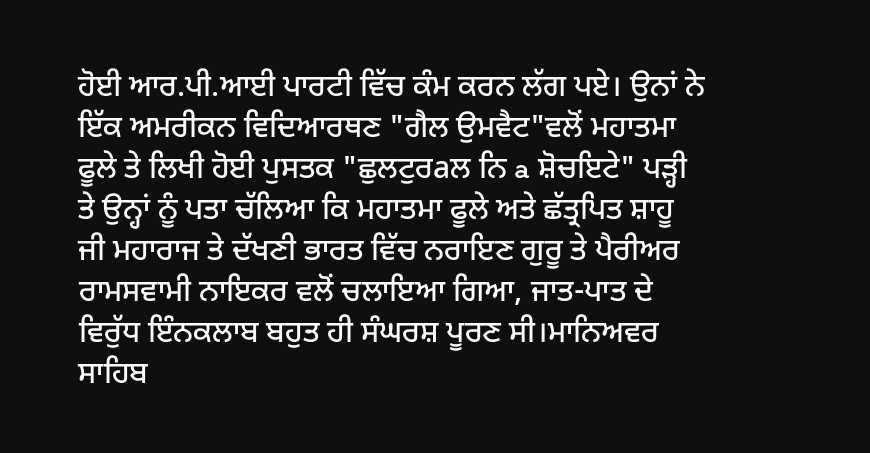ਹੋਈ ਆਰ.ਪੀ.ਆਈ ਪਾਰਟੀ ਵਿੱਚ ਕੰਮ ਕਰਨ ਲੱਗ ਪਏ। ਉਨਾਂ ਨੇ ਇੱਕ ਅਮਰੀਕਨ ਵਿਦਿਆਰਥਣ "ਗੈਲ ਉਮਵੈਟ"ਵਲੋਂ ਮਹਾਤਮਾ ਫੂਲੇ ਤੇ ਲਿਖੀ ਹੋਈ ਪੁਸਤਕ "ਛੁਲਟੁਰaਲ ਨਿ a ਸ਼ੋਚਇਟੇ" ਪੜ੍ਹੀ ਤੇ ਉਨ੍ਹਾਂ ਨੂੰ ਪਤਾ ਚੱਲਿਆ ਕਿ ਮਹਾਤਮਾ ਫੂਲੇ ਅਤੇ ਛੱਤ੍ਰਪਿਤ ਸ਼ਾਹੂ ਜੀ ਮਹਾਰਾਜ ਤੇ ਦੱਖਣੀ ਭਾਰਤ ਵਿੱਚ ਨਰਾਇਣ ਗੁਰੂ ਤੇ ਪੈਰੀਅਰ ਰਾਮਸਵਾਮੀ ਨਾਇਕਰ ਵਲੋਂ ਚਲਾਇਆ ਗਿਆ, ਜਾਤ-ਪਾਤ ਦੇ ਵਿਰੁੱਧ ਇੰਨਕਲਾਬ ਬਹੁਤ ਹੀ ਸੰਘਰਸ਼ ਪੂਰਣ ਸੀ।ਮਾਨਿਅਵਰ ਸਾਹਿਬ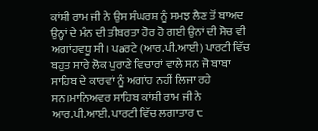ਕਾਂਸ਼ੀ ਰਾਮ ਜੀ ਨੇ ਉਸ ਸੰਘਰਸ਼ ਨੂੰ ਸਮਝ ਲੈਣ ਤੋਂ ਬਾਅਦ ਉਨ੍ਹਾਂ ਦੇ ਮੰਨ ਦੀ ਤੀਬਰਤਾ ਹੋਰ ਹੋ ਗਈ ਉਨਾਂ ਦੀ ਸੋਚ ਵੀ ਅਗਾਂਹਵਧੂ ਸੀ। ਪaਰਟੇ (ਆਰ.ਪੀ.ਆਈ) ਪਾਰਟੀ ਵਿੱਚ ਬਹੁਤ ਸਾਰੇ ਲੋਕ ਪੁਰਾਣੇ ਵਿਚਾਰਾਂ ਵਾਲੇ ਸਨ ਜੋ ਬਾਬਾ ਸਾਹਿਬ ਦੇ ਕਾਰਵਾਂ ਨੂੰ ਅਗਾਂਹ ਨਹੀਂ ਲਿਜਾ ਰਹੇ ਸਨ।ਮਾਨਿਅਵਰ ਸਾਹਿਬ ਕਾਂਸ਼ੀ ਰਾਮ ਜੀ ਨੇ ਆਰ.ਪੀ.ਆਈ. ਪਾਰਟੀ ਵਿੱਚ ਲਗਾਤਾਰ ੮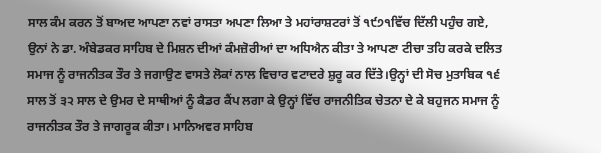ਸਾਲ ਕੰਮ ਕਰਨ ਤੋਂ ਬਾਅਦ ਆਪਣਾ ਨਵਾਂ ਰਾਸਤਾ ਅਪਣਾ ਲਿਆ ਤੇ ਮਹਾਂਰਾਸ਼ਟਰਾਂ ਤੋਂ ੧੯੭੧ਵਿੱਚ ਦਿੱਲੀ ਪਹੁੰਚ ਗਏ, ਉਨਾਂ ਨੇ ਡਾ. ਅੰਬੇਡਕਰ ਸਾਹਿਬ ਦੇ ਮਿਸ਼ਨ ਦੀਆਂ ਕੰਮਜ਼ੋਰੀਆਂ ਦਾ ਅਧਿਐਨ ਕੀਤਾ ਤੇ ਆਪਣਾ ਟੀਚਾ ਤਹਿ ਕਰਕੇ ਦਲਿਤ ਸਮਾਜ ਨੂੰ ਰਾਜਨੀਤਕ ਤੌਰ ਤੇ ਜਗਾਉਣ ਵਾਸਤੇ ਲੋਕਾਂ ਨਾਲ ਵਿਚਾਰ ਵਟਾਦਰੇ ਸ਼ੁਰੂ ਕਰ ਦਿੱਤੇ।ਉਨ੍ਹਾਂ ਦੀ ਸੋਚ ਮੁਤਾਬਿਕ ੧੬ ਸਾਲ ਤੋਂ ੩੨ ਸਾਲ ਦੇ ਉਮਰ ਦੇ ਸਾਥੀਆਂ ਨੂੰ ਕੈਡਰ ਕੈਂਪ ਲਗਾ ਕੇ ਉਨ੍ਹਾਂ ਵਿੱਚ ਰਾਜਨੀਤਿਕ ਚੇਤਨਾ ਦੇ ਕੇ ਬਹੁਜਨ ਸਮਾਜ ਨੂੰ ਰਾਜਨੀਤਕ ਤੌਰ ਤੇ ਜਾਗਰੂਕ ਕੀਤਾ। ਮਾਨਿਅਵਰ ਸਾਹਿਬ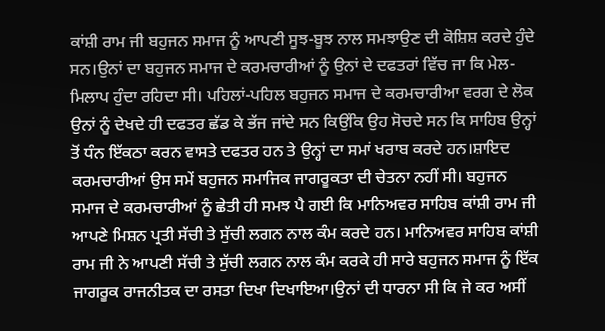ਕਾਂਸ਼ੀ ਰਾਮ ਜੀ ਬਹੁਜਨ ਸਮਾਜ ਨੂੰ ਆਪਣੀ ਸੂਝ-ਬੂਝ ਨਾਲ ਸਮਝਾਉਣ ਦੀ ਕੋਸ਼ਿਸ਼ ਕਰਦੇ ਹੁੰਦੇ ਸਨ।ਉਨਾਂ ਦਾ ਬਹੁਜਨ ਸਮਾਜ ਦੇ ਕਰਮਚਾਰੀਆਂ ਨੂੰ ਉਨਾਂ ਦੇ ਦਫਤਰਾਂ ਵਿੱਚ ਜਾ ਕਿ ਮੇਲ-ਮਿਲਾਪ ਹੁੰਦਾ ਰਹਿਦਾ ਸੀ। ਪਹਿਲਾਂ-ਪਹਿਲ ਬਹੁਜਨ ਸਮਾਜ ਦੇ ਕਰਮਚਾਰੀਆ ਵਰਗ ਦੇ ਲੋਕ ਉਨਾਂ ਨੂੰ ਦੇਖਦੇ ਹੀ ਦਫਤਰ ਛੱਡ ਕੇ ਭੱਜ ਜਾਂਦੇ ਸਨ ਕਿਉਂਕਿ ਉਹ ਸੋਚਦੇ ਸਨ ਕਿ ਸਾਹਿਬ ਉਨ੍ਹਾਂ ਤੋਂ ਧੰਨ ਇੱਕਠਾ ਕਰਨ ਵਾਸਤੇ ਦਫਤਰ ਹਨ ਤੇ ਉਨ੍ਹਾਂ ਦਾ ਸਮਾਂ ਖਰਾਬ ਕਰਦੇ ਹਨ।ਸ਼ਾਇਦ ਕਰਮਚਾਰੀਆਂ ਉਸ ਸਮੇਂ ਬਹੁਜਨ ਸਮਾਜਿਕ ਜਾਗਰੂਕਤਾ ਦੀ ਚੇਤਨਾ ਨਹੀਂ ਸੀ। ਬਹੁਜਨ ਸਮਾਜ ਦੇ ਕਰਮਚਾਰੀਆਂ ਨੂੰ ਛੇਤੀ ਹੀ ਸਮਝ ਪੈ ਗਈ ਕਿ ਮਾਨਿਅਵਰ ਸਾਹਿਬ ਕਾਂਸ਼ੀ ਰਾਮ ਜੀ ਆਪਣੇ ਮਿਸ਼ਨ ਪ੍ਰਤੀ ਸੱਚੀ ਤੇ ਸੁੱਚੀ ਲਗਨ ਨਾਲ ਕੰਮ ਕਰਦੇ ਹਨ। ਮਾਨਿਅਵਰ ਸਾਹਿਬ ਕਾਂਸ਼ੀ ਰਾਮ ਜੀ ਨੇ ਆਪਣੀ ਸੱਚੀ ਤੇ ਸੁੱਚੀ ਲਗਨ ਨਾਲ ਕੰਮ ਕਰਕੇ ਹੀ ਸਾਰੇ ਬਹੁਜਨ ਸਮਾਜ ਨੂੰ ਇੱਕ ਜਾਗਰੂਕ ਰਾਜਨੀਤਕ ਦਾ ਰਸਤਾ ਦਿਖਾ ਦਿਖਾਇਆ।ਉਨਾਂ ਦੀ ਧਾਰਨਾ ਸੀ ਕਿ ਜੇ ਕਰ ਅਸੀਂ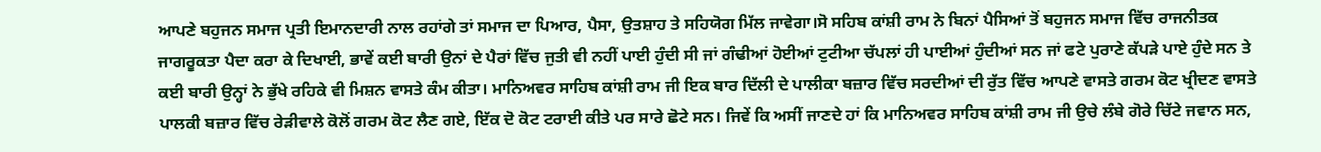ਆਪਣੇ ਬਹੁਜਨ ਸਮਾਜ ਪ੍ਰਤੀ ਇਮਾਨਦਾਰੀ ਨਾਲ ਰਹਾਂਗੇ ਤਾਂ ਸਮਾਜ ਦਾ ਪਿਆਰ, ਪੈਸਾ, ਉਤਸ਼ਾਹ ਤੇ ਸਹਿਯੋਗ ਮਿੱਲ ਜਾਵੇਗਾ।ਸੋ ਸਹਿਬ ਕਾਂਸ਼ੀ ਰਾਮ ਨੇ ਬਿਨਾਂ ਪੈਸਿਆਂ ਤੋਂ ਬਹੁਜਨ ਸਮਾਜ ਵਿੱਚ ਰਾਜਨੀਤਕ ਜਾਗਰੂਕਤਾ ਪੈਦਾ ਕਰਾ ਕੇ ਦਿਖਾਈ, ਭਾਵੇਂ ਕਈ ਬਾਰੀ ਉਨਾਂ ਦੇ ਪੈਰਾਂ ਵਿੱਚ ਜੁਤੀ ਵੀ ਨਹੀਂ ਪਾਈ ਹੁੰਦੀ ਸੀ ਜਾਂ ਗੰਢੀਆਂ ਹੋਈਆਂ ਟੁਟੀਆ ਚੱਪਲਾਂ ਹੀ ਪਾਈਆਂ ਹੁੰਦੀਆਂ ਸਨ ਜਾਂ ਫਟੇ ਪੁਰਾਣੇ ਕੱਪੜੇ ਪਾਏ ਹੁੰਦੇ ਸਨ ਤੇ ਕਈ ਬਾਰੀ ਉਨ੍ਹਾਂ ਨੇ ਭੁੱਖੇ ਰਹਿਕੇ ਵੀ ਮਿਸ਼ਨ ਵਾਸਤੇ ਕੰਮ ਕੀਤਾ। ਮਾਨਿਅਵਰ ਸਾਹਿਬ ਕਾਂਸ਼ੀ ਰਾਮ ਜੀ ਇਕ ਬਾਰ ਦਿੱਲੀ ਦੇ ਪਾਲੀਕਾ ਬਜ਼ਾਰ ਵਿੱਚ ਸਰਦੀਆਂ ਦੀ ਰੁੱਤ ਵਿੱਚ ਆਪਣੇ ਵਾਸਤੇ ਗਰਮ ਕੋਟ ਖ੍ਰੀਦਣ ਵਾਸਤੇ ਪਾਲਕੀ ਬਜ਼ਾਰ ਵਿੱਚ ਰੇੜੀਵਾਲੇ ਕੋਲੋਂ ਗਰਮ ਕੋਟ ਲੈਣ ਗਏ, ਇੱਕ ਦੋ ਕੋਟ ਟਰਾਈ ਕੀਤੇ ਪਰ ਸਾਰੇ ਛੋਟੇ ਸਨ। ਜਿਵੇਂ ਕਿ ਅਸੀਂ ਜਾਣਦੇ ਹਾਂ ਕਿ ਮਾਨਿਅਵਰ ਸਾਹਿਬ ਕਾਂਸ਼ੀ ਰਾਮ ਜੀ ਉਚੇ ਲੰਬੇ ਗੋਰੇ ਚਿੱਟੇ ਜਵਾਨ ਸਨ,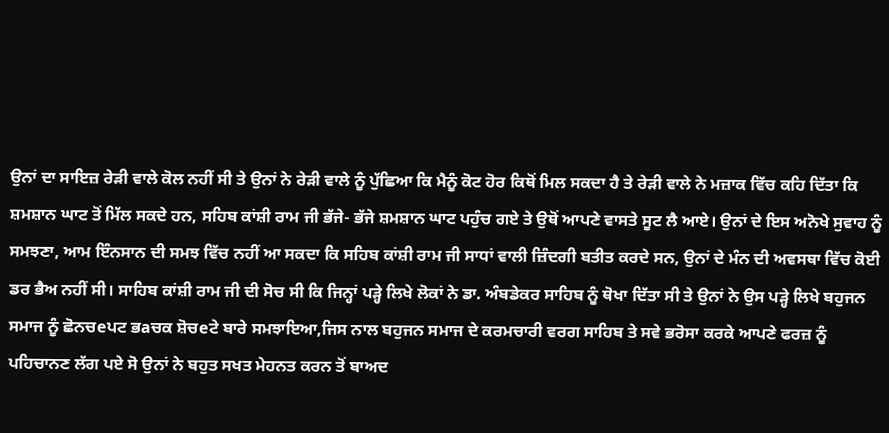ਉਨਾਂ ਦਾ ਸਾਇਜ਼ ਰੇੜੀ ਵਾਲੇ ਕੋਲ ਨਹੀਂ ਸੀ ਤੇ ਉਨਾਂ ਨੇ ਰੇੜੀ ਵਾਲੇ ਨੂੰ ਪੁੱਛਿਆ ਕਿ ਮੈਨੂੰ ਕੋਟ ਹੋਰ ਕਿਥੋਂ ਮਿਲ ਸਕਦਾ ਹੈ ਤੇ ਰੇੜੀ ਵਾਲੇ ਨੇ ਮਜ਼ਾਕ ਵਿੱਚ ਕਹਿ ਦਿੱਤਾ ਕਿ ਸ਼ਮਸ਼ਾਨ ਘਾਟ ਤੋਂ ਮਿੱਲ ਸਕਦੇ ਹਨ, ਸਹਿਬ ਕਾਂਸ਼ੀ ਰਾਮ ਜੀ ਭੱਜੇ- ਭੱਜੇ ਸ਼ਮਸ਼ਾਨ ਘਾਟ ਪਹੁੰਚ ਗਏ ਤੇ ਉਥੋਂ ਆਪਣੇ ਵਾਸਤੇ ਸੂਟ ਲੈ ਆਏ। ਉਨਾਂ ਦੇ ਇਸ ਅਨੋਖੇ ਸੁਵਾਹ ਨੂੰ ਸਮਝਣਾ, ਆਮ ਇੰਨਸਾਨ ਦੀ ਸਮਝ ਵਿੱਚ ਨਹੀਂ ਆ ਸਕਦਾ ਕਿ ਸਹਿਬ ਕਾਂਸ਼ੀ ਰਾਮ ਜੀ ਸਾਧਾਂ ਵਾਲੀ ਜ਼ਿੰਦਗੀ ਬਤੀਤ ਕਰਦੇ ਸਨ, ਉਨਾਂ ਦੇ ਮੰਨ ਦੀ ਅਵਸਥਾ ਵਿੱਚ ਕੋਈ ਡਰ ਭੈਅ ਨਹੀਂ ਸੀ। ਸਾਹਿਬ ਕਾਂਸ਼ੀ ਰਾਮ ਜੀ ਦੀ ਸੋਚ ਸੀ ਕਿ ਜਿਨ੍ਹਾਂ ਪੜ੍ਹੇ ਲਿਖੇ ਲੋਕਾਂ ਨੇ ਡਾ. ਅੰਬਡੇਕਰ ਸਾਹਿਬ ਨੂੰ ਥੋਖਾ ਦਿੱਤਾ ਸੀ ਤੇ ਉਨਾਂ ਨੇ ਉਸ ਪੜ੍ਹੇ ਲਿਖੇ ਬਹੁਜਨ ਸਮਾਜ ਨੂੰ ਛੋਨਚeਪਟ ਭaਚਕ ਸ਼ੋਚeਟੇ ਬਾਰੇ ਸਮਝਾਇਆ,ਜਿਸ ਨਾਲ ਬਹੁਜਨ ਸਮਾਜ ਦੇ ਕਰਮਚਾਰੀ ਵਰਗ ਸਾਹਿਬ ਤੇ ਸਵੇ ਭਰੋਸਾ ਕਰਕੇ ਆਪਣੇ ਫਰਜ਼ ਨੂੰ ਪਹਿਚਾਨਣ ਲੱਗ ਪਏ ਸੋ ਉਨਾਂ ਨੇ ਬਹੁਤ ਸਖਤ ਮੇਹਨਤ ਕਰਨ ਤੋਂ ਬਾਅਦ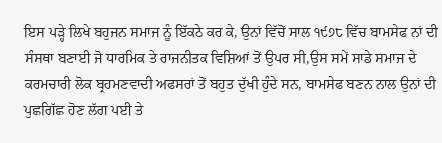ਇਸ ਪੜ੍ਹੇ ਲਿਖੇ ਬਹੁਜਨ ਸਮਾਜ ਨੂੰ ਇੱਕਠੇ ਕਰ ਕੇ, ਉਨਾਂ ਵਿੱਚੋਂ ਸਾਲ ੧੯੭੮ ਵਿੱਚ ਬਾਮਸੇਫ ਨਾਂ ਦੀ ਸੰਸਥਾ ਬਣਾਈ ਜੋ ਧਾਰਮਿਕ ਤੇ ਰਾਜਨੀਤਕ ਵਿਸ਼ਿਆਂ ਤੋਂ ਉਪਰ ਸੀ,ਉਸ ਸਮੇਂ ਸਾਡੇ ਸਮਾਜ ਦੇ ਕਰਮਚਾਰੀ ਲੋਕ ਬ੍ਰਹਮਣਵਾਦੀ ਅਫਸਰਾਂ ਤੋਂ ਬਹੁਤ ਦੁੱਖੀ ਹੁੰਦੇ ਸਨ, ਬਾਮਸੇਫ ਬਣਨ ਨਾਲ ਉਨਾਂ ਦੀ ਪੁਛਗਿੱਛ ਹੋਣ ਲੱਗ ਪਈ ਤੇ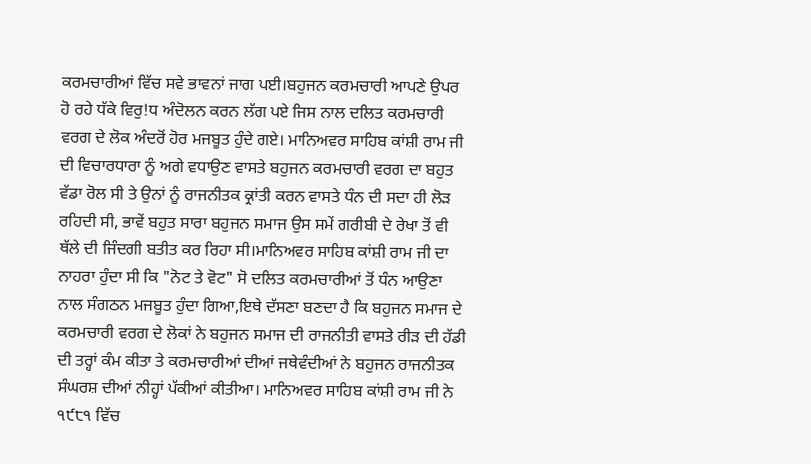ਕਰਮਚਾਰੀਆਂ ਵਿੱਚ ਸਵੇ ਭਾਵਨਾਂ ਜਾਗ ਪਈ।ਬਹੁਜਨ ਕਰਮਚਾਰੀ ਆਪਣੇ ਉਪਰ ਹੋ ਰਹੇ ਧੱਕੇ ਵਿਰੁ!ਧ ਅੰਦੋਲਨ ਕਰਨ ਲੱਗ ਪਏ ਜਿਸ ਨਾਲ ਦਲਿਤ ਕਰਮਚਾਰੀ ਵਰਗ ਦੇ ਲੋਕ ਅੰਦਰੋਂ ਹੋਰ ਮਜਬੂਤ ਹੁੰਦੇ ਗਏ। ਮਾਨਿਅਵਰ ਸਾਹਿਬ ਕਾਂਸ਼ੀ ਰਾਮ ਜੀ ਦੀ ਵਿਚਾਰਧਾਰਾ ਨੂੰ ਅਗੇ ਵਧਾਉਣ ਵਾਸਤੇ ਬਹੁਜਨ ਕਰਮਚਾਰੀ ਵਰਗ ਦਾ ਬਹੁਤ ਵੱਡਾ ਰੋਲ ਸੀ ਤੇ ਉਨਾਂ ਨੂੰ ਰਾਜਨੀਤਕ ਕ੍ਰਾਂਤੀ ਕਰਨ ਵਾਸਤੇ ਧੰਨ ਦੀ ਸਦਾ ਹੀ ਲੋੜ ਰਹਿਦੀ ਸੀ, ਭਾਵੇਂ ਬਹੁਤ ਸਾਰਾ ਬਹੁਜਨ ਸਮਾਜ ਉਸ ਸਮੇਂ ਗਰੀਬੀ ਦੇ ਰੇਖਾ ਤੋਂ ਵੀ ਥੱਲੇ ਦੀ ਜਿੰਦਗੀ ਬਤੀਤ ਕਰ ਰਿਹਾ ਸੀ।ਮਾਨਿਅਵਰ ਸਾਹਿਬ ਕਾਂਸ਼ੀ ਰਾਮ ਜੀ ਦਾ ਨਾਹਰਾ ਹੁੰਦਾ ਸੀ ਕਿ "ਨੋਟ ਤੇ ਵੋਟ" ਸੋ ਦਲਿਤ ਕਰਮਚਾਰੀਆਂ ਤੋਂ ਧੰਨ ਆਉਣਾ ਨਾਲ ਸੰਗਠਨ ਮਜਬੂਤ ਹੁੰਦਾ ਗਿਆ,ਇਥੇ ਦੱਸਣਾ ਬਣਦਾ ਹੈ ਕਿ ਬਹੁਜਨ ਸਮਾਜ ਦੇ ਕਰਮਚਾਰੀ ਵਰਗ ਦੇ ਲੋਕਾਂ ਨੇ ਬਹੁਜਨ ਸਮਾਜ ਦੀ ਰਾਜਨੀਤੀ ਵਾਸਤੇ ਰੀੜ ਦੀ ਹੱਡੀ ਦੀ ਤਰ੍ਹਾਂ ਕੰਮ ਕੀਤਾ ਤੇ ਕਰਮਚਾਰੀਆਂ ਦੀਆਂ ਜਥੇਵੰਦੀਆਂ ਨੇ ਬਹੁਜਨ ਰਾਜਨੀਤਕ ਸੰਘਰਸ਼ ਦੀਆਂ ਨੀਹ੍ਹਾਂ ਪੱਕੀਆਂ ਕੀਤੀਆ। ਮਾਨਿਅਵਰ ਸਾਹਿਬ ਕਾਂਸ਼ੀ ਰਾਮ ਜੀ ਨੇ ੧੯੮੧ ਵਿੱਚ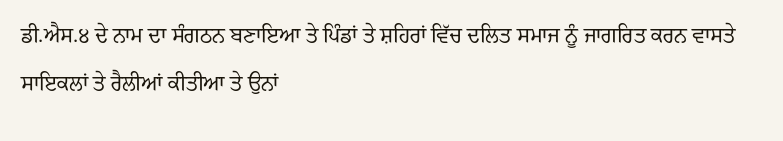ਡੀ.ਐਸ.੪ ਦੇ ਨਾਮ ਦਾ ਸੰਗਠਨ ਬਣਾਇਆ ਤੇ ਪਿੰਡਾਂ ਤੇ ਸ਼ਹਿਰਾਂ ਵਿੱਚ ਦਲਿਤ ਸਮਾਜ ਨੂੰ ਜਾਗਰਿਤ ਕਰਨ ਵਾਸਤੇ ਸਾਇਕਲਾਂ ਤੇ ਰੈਲੀਆਂ ਕੀਤੀਆ ਤੇ ਉਨਾਂ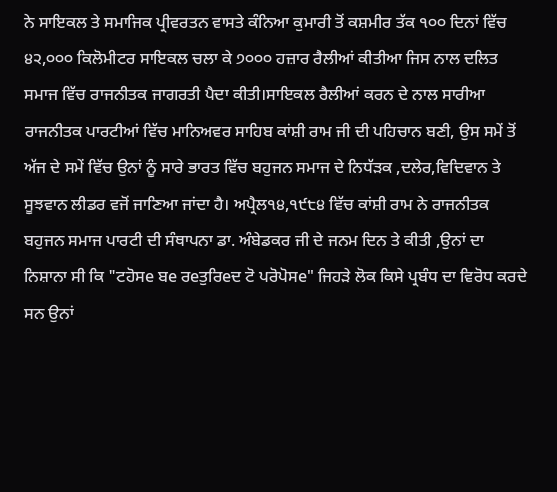ਨੇ ਸਾਇਕਲ ਤੇ ਸਮਾਜਿਕ ਪ੍ਰੀਵਰਤਨ ਵਾਸਤੇ ਕੰਨਿਆ ਕੁਮਾਰੀ ਤੋਂ ਕਸ਼ਮੀਰ ਤੱਕ ੧੦੦ ਦਿਨਾਂ ਵਿੱਚ ੪੨,੦੦੦ ਕਿਲੋਮੀਟਰ ਸਾਇਕਲ ਚਲਾ ਕੇ ੭੦੦੦ ਹਜ਼ਾਰ ਰੈਲੀਆਂ ਕੀਤੀਆ ਜਿਸ ਨਾਲ ਦਲਿਤ ਸਮਾਜ ਵਿੱਚ ਰਾਜਨੀਤਕ ਜਾਗਰਤੀ ਪੈਦਾ ਕੀਤੀ।ਸਾਇਕਲ ਰੈਲੀਆਂ ਕਰਨ ਦੇ ਨਾਲ ਸਾਰੀਆ ਰਾਜਨੀਤਕ ਪਾਰਟੀਆਂ ਵਿੱਚ ਮਾਨਿਅਵਰ ਸਾਹਿਬ ਕਾਂਸ਼ੀ ਰਾਮ ਜੀ ਦੀ ਪਹਿਚਾਨ ਬਣੀ, ਉਸ ਸਮੇਂ ਤੋਂ ਅੱਜ ਦੇ ਸਮੇਂ ਵਿੱਚ ਉਨਾਂ ਨੂੰ ਸਾਰੇ ਭਾਰਤ ਵਿੱਚ ਬਹੁਜਨ ਸਮਾਜ ਦੇ ਨਿਧੱੜਕ ,ਦਲੇਰ,ਵਿਦਿਵਾਨ ਤੇ ਸੂਝਵਾਨ ਲੀਡਰ ਵਜੋਂ ਜਾਣਿਆ ਜਾਂਦਾ ਹੈ। ਅਪ੍ਰੈਲ੧੪,੧੯੮੪ ਵਿੱਚ ਕਾਂਸ਼ੀ ਰਾਮ ਨੇ ਰਾਜਨੀਤਕ ਬਹੁਜਨ ਸਮਾਜ ਪਾਰਟੀ ਦੀ ਸੰਥਾਪਨਾ ਡਾ. ਅੰਬੇਡਕਰ ਜੀ ਦੇ ਜਨਮ ਦਿਨ ਤੇ ਕੀਤੀ ,ਉਨਾਂ ਦਾ ਨਿਸ਼ਾਨਾ ਸੀ ਕਿ "ਟਹੋਸe ਬe ਰeਤੁਰਿeਦ ਟੋ ਪਰੋਪੋਸe" ਜਿਹੜੇ ਲੋਕ ਕਿਸੇ ਪ੍ਰਬੰਧ ਦਾ ਵਿਰੋਧ ਕਰਦੇ ਸਨ ਉਨਾਂ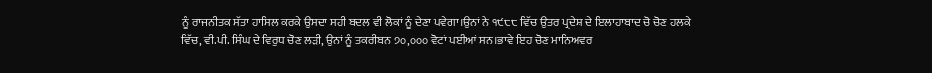ਨੂੰ ਰਾਜਨੀਤਕ ਸੱਤਾ ਹਾਸਿਲ ਕਰਕੇ ਉਸਦਾ ਸਹੀ ਬਦਲ ਵੀ ਲੋਕਾਂ ਨੂੰ ਦੇਣਾ ਪਵੇਗਾ।ਉਨਾਂ ਨੇ ੧੯੮੮ ਵਿੱਚ ਉਤਰ ਪ੍ਰਦੇਸ਼ ਦੇ ਇਲਾਹਾਬਾਦ ਚੋ ਚੋਣ ਹਲਕੇ ਵਿੱਚ, ਵੀ.ਪੀ. ਸਿੰਘ ਦੇ ਵਿਰੁਧ ਚੋਣ ਲੜੀ, ਉਨਾਂ ਨੂੰ ਤਕਰੀਬਨ ੭੦,੦੦੦ ਵੋਟਾਂ ਪਈਆਂ ਸਨ।ਭਾਵੇ ਇਹ ਚੋਣ ਮਾਨਿਅਵਰ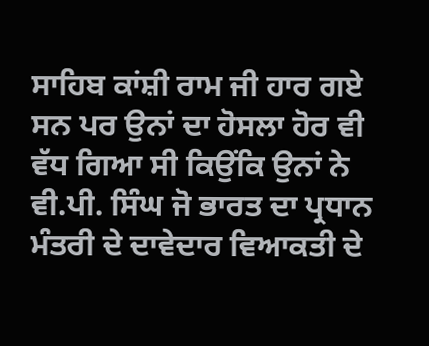ਸਾਹਿਬ ਕਾਂਸ਼ੀ ਰਾਮ ਜੀ ਹਾਰ ਗਏ ਸਨ ਪਰ ਉਨਾਂ ਦਾ ਹੋਸਲਾ ਹੋਰ ਵੀ ਵੱਧ ਗਿਆ ਸੀ ਕਿਉਂਕਿ ਉਨਾਂ ਨੇ ਵੀ.ਪੀ. ਸਿੰਘ ਜੋ ਭਾਰਤ ਦਾ ਪ੍ਰਧਾਨ ਮੰਤਰੀ ਦੇ ਦਾਵੇਦਾਰ ਵਿਆਕਤੀ ਦੇ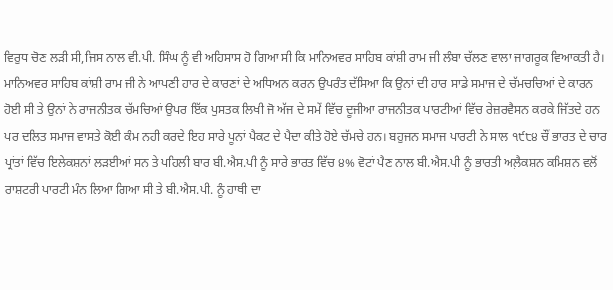ਵਿਰੁਧ ਚੋਣ ਲੜੀ ਸੀ,ਜਿਸ ਨਾਲ ਵੀ.ਪੀ. ਸਿੰਘ ਨੂੰ ਵੀ ਅਹਿਸਾਸ ਹੋ ਗਿਆ ਸੀ ਕਿ ਮਾਨਿਅਵਰ ਸਾਹਿਬ ਕਾਂਸ਼ੀ ਰਾਮ ਜੀ ਲੰਬਾ ਚੱਲਣ ਵਾਲਾ ਜਾਗਰੂਕ ਵਿਆਕਤੀ ਹੈ। ਮਾਨਿਅਵਰ ਸਾਹਿਬ ਕਾਂਸ਼ੀ ਰਾਮ ਜੀ ਨੇ ਆਪਣੀ ਹਾਰ ਦੇ ਕਾਰਣਾਂ ਦੇ ਅਧਿਅਨ ਕਰਨ ਉਪਰੰਤ ਦੱਸਿਆ ਕਿ ਉਨਾਂ ਦੀ ਹਾਰ ਸਾਡੇ ਸਮਾਜ ਦੇ ਚੱਮਚਚਿਆਂ ਦੇ ਕਾਰਨ ਹੋਈ ਸੀ ਤੇ ਉਨਾਂ ਨੇ ਰਾਜਨੀਤਕ ਚੱਮਚਿਆਂ ਉਪਰ ਇੱਕ ਪੁਸਤਕ ਲਿਖੀ ਜੋ ਅੱਜ ਦੇ ਸਮੇਂ ਵਿੱਚ ਦੂਜੀਆ ਰਾਜਨੀਤਕ ਪਾਰਟੀਆਂ ਵਿੱਚ ਰੇਜ਼ਰਵੈਸਨ ਕਰਕੇ ਜਿੱਤਦੇ ਹਨ ਪਰ ਦਲਿਤ ਸਮਾਜ ਵਾਸਤੇ ਕੋਈ ਕੰਮ ਨਹੀ ਕਰਦੇ ਇਹ ਸਾਰੇ ਪੂਨਾਂ ਪੈਕਟ ਦੇ ਪੈਦਾ ਕੀਤੇ ਹੋਏ ਚੱਮਚੇ ਹਨ। ਬਹੁਜਨ ਸਮਾਜ ਪਾਰਟੀ ਨੇ ਸਾਲ ੧੯੮੪ ਚੌਂ ਭਾਰਤ ਦੇ ਚਾਰ ਪ੍ਰਾਂਤਾਂ ਵਿੱਚ ਇਲੇਕਸ਼ਨਾਂ ਲੜਈਆਂ ਸਨ ਤੇ ਪਹਿਲੀ ਬਾਰ ਬੀ.ਐਸ.ਪੀ ਨੂੰ ਸਾਰੇ ਭਾਰਤ ਵਿੱਚ ੪% ਵੋਟਾਂ ਪੈਣ ਨਾਲ ਬੀ.ਐਸ.ਪੀ ਨੂੰ ਭਾਰਤੀ ਅਲ਼ੈਕਸ਼ਨ ਕਮਿਸ਼ਨ ਵਲੋਂ ਰਾਸ਼ਟਰੀ ਪਾਰਟੀ ਮੰਨ ਲਿਆ ਗਿਆ ਸੀ ਤੇ ਬੀ.ਐਸ.ਪੀ. ਨੂੰ ਹਾਥੀ ਦਾ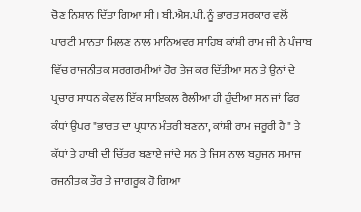ਚੋਣ ਨਿਸ਼ਾਨ ਦਿੱਤਾ ਗਿਆ ਸੀ। ਬੀ.ਐਸ.ਪੀ. ਨੂੰ ਭਾਰਤ ਸਰਕਾਰ ਵਲੋਂ ਪਾਰਟੀ ਮਾਨਤਾ ਮਿਲਣ ਨਾਲ ਮਾਨਿਅਵਰ ਸਾਹਿਬ ਕਾਂਸ਼ੀ ਰਾਮ ਜੀ ਨੇ ਪੰਜਾਬ ਵਿੱਚ ਰਾਜਨੀਤਕ ਸਰਗਰਮੀਆਂ ਹੋਰ ਤੇਜ ਕਰ ਦਿੱਤੀਆ ਸਨ ਤੇ ਉਨਾਂ ਦੇ ਪ੍ਰਚਾਰ ਸਾਧਨ ਕੇਵਲ ਇੱਕ ਸਾਇਕਲ ਰੈਲੀਆ ਹੀ ਹੁੰਦੀਆ ਸਨ ਜਾਂ ਫਿਰ ਕੰਧਾਂ ਉਪਰ "ਭਾਰਤ ਦਾ ਪ੍ਰਧਾਨ ਮੰਤਰੀ ਬਣਨਾ, ਕਾਂਸ਼ੀ ਰਾਮ ਜਰੂਰੀ ਹੈ" ਤੇ ਕੱਧਾਂ ਤੇ ਹਾਥੀ ਦੀ ਚਿੱਤਰ ਬਣਾਏ ਜਾਂਦੇ ਸਨ ਤੇ ਜਿਸ ਨਾਲ ਬਹੁਜਨ ਸਮਾਜ ਰਜਨੀਤਕ ਤੌਰ ਤੇ ਜਾਗਰੂਕ ਹੋ ਗਿਆ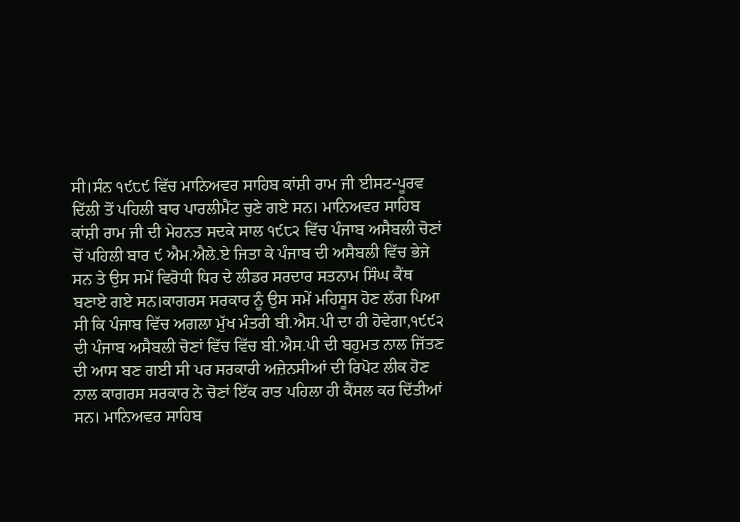ਸੀ।ਸੰਨ ੧੯੮੯ ਵਿੱਚ ਮਾਨਿਅਵਰ ਸਾਹਿਬ ਕਾਂਸ਼ੀ ਰਾਮ ਜੀ ਈਸਟ-ਪੂਰਵ ਦਿੱਲੀ ਤੋਂ ਪਹਿਲੀ ਬਾਰ ਪਾਰਲੀਮੈਂਟ ਚੁਣੇ ਗਏ ਸਨ। ਮਾਨਿਅਵਰ ਸਾਹਿਬ ਕਾਂਸ਼ੀ ਰਾਮ ਜੀ ਦੀ ਮੇਹਨਤ ਸਦਕੇ ਸਾਲ ੧੯੮੨ ਵਿੱਚ ਪੰਜਾਬ ਅਸੈਬਲੀ ਚੋਣਾਂ ਚੋਂ ਪਹਿਲੀ ਬਾਰ ੯ ਐਮ.ਐਲੇ.ਏ ਜਿਤਾ ਕੇ ਪੰਜਾਬ ਦੀ ਅਸੈਬਲੀ ਵਿੱਚ ਭੇਜੇ ਸਨ ਤੇ ਉਸ ਸਮੇਂ ਵਿਰੋਧੀ ਧਿਰ ਦੇ ਲੀਡਰ ਸਰਦਾਰ ਸਤਨਾਮ ਸਿੰਘ ਕੈਂਥ ਬਣਾਏ ਗਏ ਸਨ।ਕਾਗਰਸ ਸਰਕਾਰ ਨੂੰ ਉਸ ਸਮੇਂ ਮਹਿਸੂਸ ਹੋਣ ਲੱਗ ਪਿਆ ਸੀ ਕਿ ਪੰਜਾਬ ਵਿੱਚ ਅਗਲਾ ਮੁੱਖ ਮੰਤਰੀ ਬੀ.ਐਸ.ਪੀ ਦਾ ਹੀ ਹੋਵੇਗਾ,੧੯੯੨ ਦੀ ਪੰਜਾਬ ਅਸੈਬਲੀ ਚੋਣਾਂ ਵਿੱਚ ਵਿੱਚ ਬੀ.ਐਸ.ਪੀ ਦੀ ਬਹੁਮਤ ਨਾਲ ਜਿੱਤਣ ਦੀ ਆਸ ਬਣ ਗਈ ਸੀ ਪਰ ਸਰਕਾਰੀ ਅਜ਼ੇਨਸੀਆਂ ਦੀ ਰਿਪੋਟ ਲੀਕ ਹੋਣ ਨਾਲ ਕਾਗਰਸ ਸਰਕਾਰ ਨੇ ਚੋਣਾਂ ਇੱਕ ਰਾਤ ਪਹਿਲਾ ਹੀ ਕੈਂਸਲ ਕਰ ਦਿੱਤੀਆਂ ਸਨ। ਮਾਨਿਅਵਰ ਸਾਹਿਬ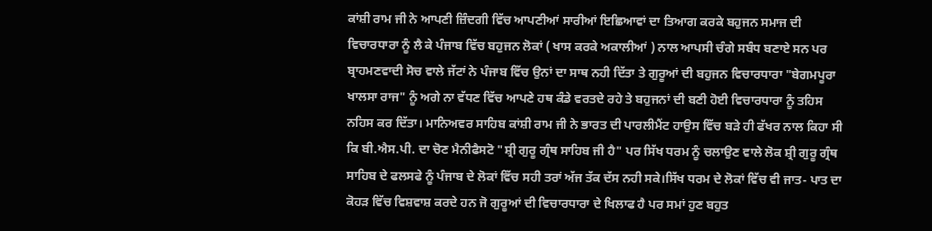ਕਾਂਸ਼ੀ ਰਾਮ ਜੀ ਨੇ ਆਪਣੀ ਜ਼ਿੰਦਗੀ ਵਿੱਚ ਆਪਣੀਆਂ ਸਾਰੀਆਂ ਇਛਿਆਵਾਂ ਦਾ ਤਿਆਗ ਕਰਕੇ ਬਹੁਜਨ ਸਮਾਜ ਦੀ ਵਿਚਾਰਧਾਰਾ ਨੂੰ ਲੈ ਕੇ ਪੰਜਾਬ ਵਿੱਚ ਬਹੁਜਨ ਲੋਕਾਂ ( ਖਾਸ ਕਰਕੇ ਅਕਾਲੀਆਂ ) ਨਾਲ ਆਪਸੀ ਚੰਗੇ ਸਬੰਧ ਬਣਾਏ ਸਨ ਪਰ ਬ੍ਰਾਹਮਣਵਾਦੀ ਸੋਚ ਵਾਲੇ ਜੱਟਾਂ ਨੇ ਪੰਜਾਬ ਵਿੱਚ ਉਨਾਂ ਦਾ ਸਾਥ ਨਹੀ ਦਿੱਤਾ ਤੇ ਗੁਰੂਆਂ ਦੀ ਬਹੁਜਨ ਵਿਚਾਰਧਾਰਾ "ਬੇਗਮਪੂਰਾ ਖਾਲਸਾ ਰਾਜ" ਨੂੰ ਅਗੇ ਨਾ ਵੱਧਣ ਵਿੱਚ ਆਪਣੇ ਹਥ ਕੰਡੇ ਵਰਤਦੇ ਰਹੇ ਤੇ ਬਹੁਜਨਾਂ ਦੀ ਬਣੀ ਹੋਈ ਵਿਚਾਰਧਾਰਾ ਨੂੰ ਤਹਿਸ ਨਹਿਸ ਕਰ ਦਿੱਤਾ। ਮਾਨਿਅਵਰ ਸਾਹਿਬ ਕਾਂਸ਼ੀ ਰਾਮ ਜੀ ਨੇ ਭਾਰਤ ਦੀ ਪਾਰਲੀਮੈਂਟ ਹਾਉਸ ਵਿੱਚ ਬੜੇ ਹੀ ਫੱਖਰ ਨਾਲ ਕਿਹਾ ਸੀ ਕਿ ਬੀ.ਐਸ.ਪੀ. ਦਾ ਚੋਣ ਮੈਨੀਫੈਸਟੋ "ਸ਼੍ਰੀ ਗੁਰੂ ਗ੍ਰੰਥ ਸਾਹਿਬ ਜੀ ਹੈ" ਪਰ ਸਿੱਖ ਧਰਮ ਨੂੰ ਚਲਾਉਣ ਵਾਲੇ ਲੋਕ ਸ਼੍ਰੀ ਗੁਰੂ ਗ੍ਰੰਥ ਸਾਹਿਬ ਦੇ ਫਲਸਫੇ ਨੂੰ ਪੰਜਾਬ ਦੇ ਲੋਕਾਂ ਵਿੱਚ ਸਹੀ ਤਰਾਂ ਅੱਜ ਤੱਕ ਦੱਸ ਨਹੀ ਸਕੇ।ਸਿੱਖ ਧਰਮ ਦੇ ਲੋਕਾਂ ਵਿੱਚ ਵੀ ਜਾਤ- ਪਾਤ ਦਾ ਕੋਹੜ ਵਿੱਚ ਵਿਸ਼ਵਾਸ਼ ਕਰਦੇ ਹਨ ਜੋ ਗੁਰੂਆਂ ਦੀ ਵਿਚਾਰਧਾਰਾ ਦੇ ਖਿਲਾਫ ਹੈ ਪਰ ਸਮਾਂ ਹੁਣ ਬਹੁਤ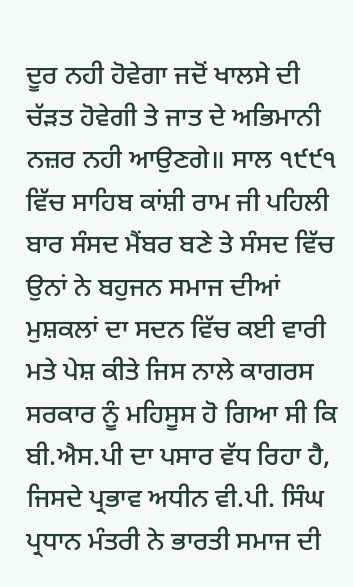ਦੂਰ ਨਹੀ ਹੋਵੇਗਾ ਜਦੋਂ ਖਾਲਸੇ ਦੀ ਚੱੜਤ ਹੋਵੇਗੀ ਤੇ ਜਾਤ ਦੇ ਅਭਿਮਾਨੀ ਨਜ਼ਰ ਨਹੀ ਆਉਣਗੇ॥ ਸਾਲ ੧੯੯੧ ਵਿੱਚ ਸਾਹਿਬ ਕਾਂਸ਼ੀ ਰਾਮ ਜੀ ਪਹਿਲੀ ਬਾਰ ਸੰਸਦ ਮੈਂਬਰ ਬਣੇ ਤੇ ਸੰਸਦ ਵਿੱਚ ਉਨਾਂ ਨੇ ਬਹੁਜਨ ਸਮਾਜ ਦੀਆਂ ਮੁਸ਼ਕਲਾਂ ਦਾ ਸਦਨ ਵਿੱਚ ਕਈ ਵਾਰੀ ਮਤੇ ਪੇਸ਼ ਕੀਤੇ ਜਿਸ ਨਾਲੇ ਕਾਗਰਸ ਸਰਕਾਰ ਨੂੰ ਮਹਿਸੂਸ ਹੋ ਗਿਆ ਸੀ ਕਿ ਬੀ.ਐਸ.ਪੀ ਦਾ ਪਸਾਰ ਵੱਧ ਰਿਹਾ ਹੈ, ਜਿਸਦੇ ਪ੍ਰਭਾਵ ਅਧੀਨ ਵੀ.ਪੀ. ਸਿੰਘ ਪ੍ਰਧਾਨ ਮੰਤਰੀ ਨੇ ਭਾਰਤੀ ਸਮਾਜ ਦੀ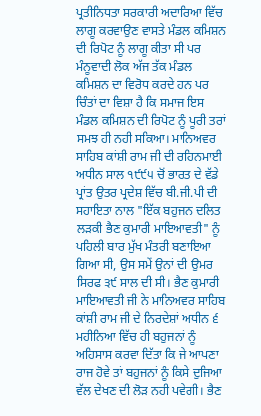ਪ੍ਰਤੀਨਿਧਤਾ ਸਰਕਾਰੀ ਅਦਾਰਿਆ ਵਿੱਚ ਲਾਗੂ ਕਰਵਾਉਣ ਵਾਸਤੇ ਮੰਡਲ ਕਮਿਸ਼ਨ ਦੀ ਰਿਪੋਟ ਨੂੰ ਲਾਗੂ ਕੀਤਾ ਸੀ ਪਰ ਮੰਨੂਵਾਦੀ ਲੋਕ ਅੱਜ ਤੱਕ ਮੰਡਲ ਕਮਿਸ਼ਨ ਦਾ ਵਿਰੋਧ ਕਰਦੇ ਹਨ ਪਰ ਚਿੰਤਾਂ ਦਾ ਵਿਸ਼ਾ ਹੈ ਕਿ ਸਮਾਜ ਇਸ ਮੰਡਲ ਕਮਿਸ਼ਨ ਦੀ ਰਿਪੋਟ ਨੂੰ ਪੂਰੀ ਤਰਾਂ ਸਮਝ ਹੀ ਨਹੀ ਸਕਿਆ। ਮਾਨਿਅਵਰ ਸਾਹਿਬ ਕਾਂਸ਼ੀ ਰਾਮ ਜੀ ਦੀ ਰਹਿਨਮਾਈ ਅਧੀਨ ਸਾਲ ੧੯੯੫ ਚੋਂ ਭਾਰਤ ਦੇ ਵੱਡੇ ਪ੍ਰਾਂਤ ਉਤਰ ਪ੍ਰਦੇਸ਼ ਵਿੱਚ ਬੀ.ਜੀ.ਪੀ ਦੀ ਸਹਾਇਤਾ ਨਾਲ "ਇੱਕ ਬਹੁਜਨ ਦਲਿਤ ਲੜਕੀ ਭੈਣ ਕੁਮਾਰੀ ਮਾਇਆਵਤੀ" ਨੂੰ ਪਹਿਲੀ ਬਾਰ ਮੁੱਖ ਮੰਤਰੀ ਬਣਾਇਆ ਗਿਆ ਸੀ, ਉਸ ਸਮੇਂ ਉਨਾਂ ਦੀ ਉਮਰ ਸਿਰਫ ੩੯ ਸਾਲ ਦੀ ਸੀ। ਭੈਣ ਕੁਮਾਰੀ ਮਾਇਆਵਤੀ ਜੀ ਨੇ ਮਾਨਿਅਵਰ ਸਾਹਿਬ ਕਾਂਸ਼ੀ ਰਾਮ ਜੀ ਦੇ ਨਿਰਦੇਸ਼ਾਂ ਅਧੀਨ ੬ ਮਹੀਨਿਆ ਵਿੱਚ ਹੀ ਬਹੁਜਨਾਂ ਨੂੰ ਅਹਿਸਾਸ ਕਰਵਾ ਦਿੱਤਾ ਕਿ ਜੇ ਆਪਣਾ ਰਾਜ ਹੋਵੇ ਤਾਂ ਬਹੁਜਨਾਂ ਨੂੰ ਕਿਸੇ ਦੁਜਿਆ ਵੱਲ ਦੇਖਣ ਦੀ ਲੋੜ ਨਹੀ ਪਵੇਗੀ। ਭੈਣ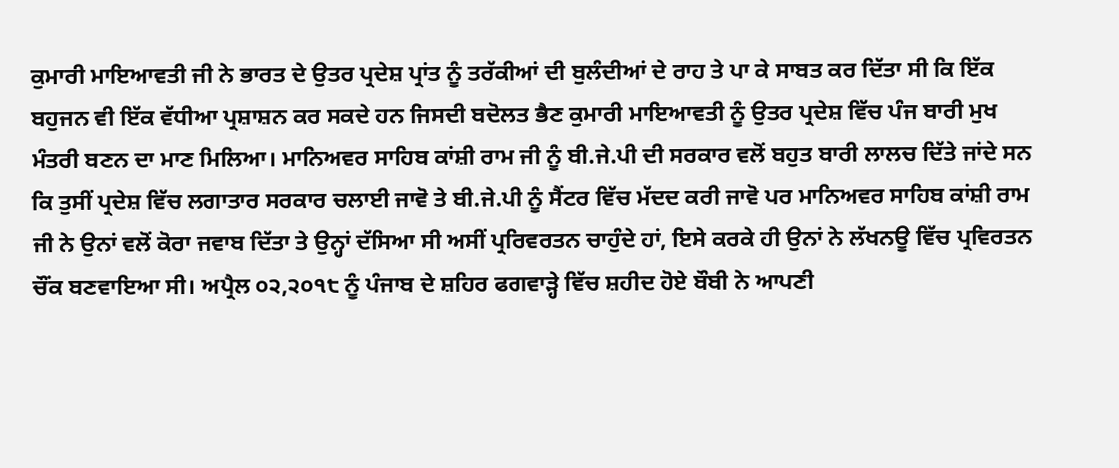ਕੁਮਾਰੀ ਮਾਇਆਵਤੀ ਜੀ ਨੇ ਭਾਰਤ ਦੇ ਉਤਰ ਪ੍ਰਦੇਸ਼ ਪ੍ਰਾਂਤ ਨੂੰ ਤਰੱਕੀਆਂ ਦੀ ਬੁਲੰਦੀਆਂ ਦੇ ਰਾਹ ਤੇ ਪਾ ਕੇ ਸਾਬਤ ਕਰ ਦਿੱਤਾ ਸੀ ਕਿ ਇੱਕ ਬਹੁਜਨ ਵੀ ਇੱਕ ਵੱਧੀਆ ਪ੍ਰਸ਼ਾਸ਼ਨ ਕਰ ਸਕਦੇ ਹਨ ਜਿਸਦੀ ਬਦੋਲਤ ਭੈਣ ਕੁਮਾਰੀ ਮਾਇਆਵਤੀ ਨੂੰ ਉਤਰ ਪ੍ਰਦੇਸ਼ ਵਿੱਚ ਪੰਜ ਬਾਰੀ ਮੁਖ ਮੰਤਰੀ ਬਣਨ ਦਾ ਮਾਣ ਮਿਲਿਆ। ਮਾਨਿਅਵਰ ਸਾਹਿਬ ਕਾਂਸ਼ੀ ਰਾਮ ਜੀ ਨੂੰ ਬੀ.ਜੇ.ਪੀ ਦੀ ਸਰਕਾਰ ਵਲੋਂ ਬਹੁਤ ਬਾਰੀ ਲਾਲਚ ਦਿੱਤੇ ਜਾਂਦੇ ਸਨ ਕਿ ਤੁਸੀਂ ਪ੍ਰਦੇਸ਼ ਵਿੱਚ ਲਗਾਤਾਰ ਸਰਕਾਰ ਚਲਾਈ ਜਾਵੋ ਤੇ ਬੀ.ਜੇ.ਪੀ ਨੂੰ ਸੈਂਟਰ ਵਿੱਚ ਮੱਦਦ ਕਰੀ ਜਾਵੋ ਪਰ ਮਾਨਿਅਵਰ ਸਾਹਿਬ ਕਾਂਸ਼ੀ ਰਾਮ ਜੀ ਨੇ ਉਨਾਂ ਵਲੋਂ ਕੋਰਾ ਜਵਾਬ ਦਿੱਤਾ ਤੇ ਉਨ੍ਹਾਂ ਦੱਸਿਆ ਸੀ ਅਸੀਂ ਪ੍ਰਰਿਵਰਤਨ ਚਾਹੁੰਦੇ ਹਾਂ, ਇਸੇ ਕਰਕੇ ਹੀ ਉਨਾਂ ਨੇ ਲੱਖਨਊ ਵਿੱਚ ਪ੍ਰਵਿਰਤਨ ਚੌਂਕ ਬਣਵਾਇਆ ਸੀ। ਅਪ੍ਰੈਲ ੦੨,੨੦੧੮ ਨੂੰ ਪੰਜਾਬ ਦੇ ਸ਼ਹਿਰ ਫਗਵਾੜ੍ਹੇ ਵਿੱਚ ਸ਼ਹੀਦ ਹੋਏ ਬੌਬੀ ਨੇ ਆਪਣੀ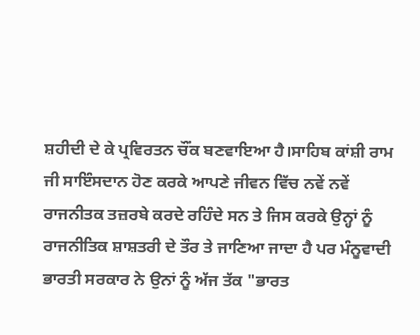ਸ਼ਹੀਦੀ ਦੇ ਕੇ ਪ੍ਰਵਿਰਤਨ ਚੌਂਕ ਬਣਵਾਇਆ ਹੈ।ਸਾਹਿਬ ਕਾਂਸ਼ੀ ਰਾਮ ਜੀ ਸਾਇੰਸਦਾਨ ਹੋਣ ਕਰਕੇ ਆਪਣੇ ਜੀਵਨ ਵਿੱਚ ਨਵੇਂ ਨਵੇਂ ਰਾਜਨੀਤਕ ਤਜ਼ਰਬੇ ਕਰਦੇ ਰਹਿੰਦੇ ਸਨ ਤੇ ਜਿਸ ਕਰਕੇ ਉਨ੍ਹਾਂ ਨੂੰ ਰਾਜਨੀਤਿਕ ਸ਼ਾਸ਼ਤਰੀ ਦੇ ਤੌਰ ਤੇ ਜਾਣਿਆ ਜਾਦਾ ਹੈ ਪਰ ਮੰਨੂਵਾਦੀ ਭਾਰਤੀ ਸਰਕਾਰ ਨੇ ਉਨਾਂ ਨੂੰ ਅੱਜ ਤੱਕ "ਭਾਰਤ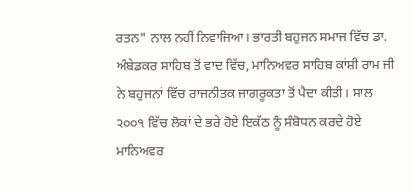ਰਤਨ" ਨਾਲ ਨਹੀਂ ਨਿਵਾਜਿਆ। ਭਾਰਤੀ ਬਹੁਜਨ ਸਮਾਜ ਵਿੱਚ ਡਾ. ਅੰਬੇਡਕਰ ਸਾਹਿਬ ਤੋਂ ਵਾਦ ਵਿੱਚ, ਮਾਨਿਅਵਰ ਸਾਹਿਬ ਕਾਂਸ਼ੀ ਰਾਮ ਜੀ ਨੇ ਬਹੁਜਨਾਂ ਵਿੱਚ ਰਾਜਨੀਤਕ ਜਾਗਰੂਕਤਾ ਤੋਂ ਪੈਦਾ ਕੀਤੀ। ਸਾਲ ੨੦੦੧ ਵਿੱਚ ਲੋਕਾਂ ਦੇ ਭਰੇ ਹੋਏ ਇਕੱਠ ਨੂੰ ਸੰਬੋਧਨ ਕਰਦੇ ਹੋਏ ਮਾਨਿਅਵਰ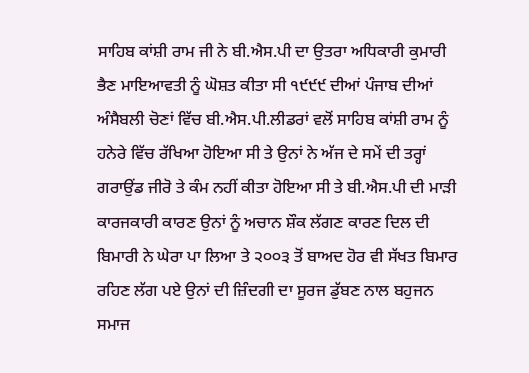ਸਾਹਿਬ ਕਾਂਸ਼ੀ ਰਾਮ ਜੀ ਨੇ ਬੀ.ਐਸ.ਪੀ ਦਾ ਉਤਰਾ ਅਧਿਕਾਰੀ ਕੁਮਾਰੀ ਭੈਣ ਮਾਇਆਵਤੀ ਨੂੰ ਘੋਸ਼ਤ ਕੀਤਾ ਸੀ ੧੯੯੯ ਦੀਆਂ ਪੰਜਾਬ ਦੀਆਂ ਅੰਸੈਬਲੀ ਚੋਣਾਂ ਵਿੱਚ ਬੀ.ਐਸ.ਪੀ.ਲੀਡਰਾਂ ਵਲੋਂ ਸਾਹਿਬ ਕਾਂਸ਼ੀ ਰਾਮ ਨੂੰ ਹਨੇਰੇ ਵਿੱਚ ਰੱਖਿਆ ਹੋਇਆ ਸੀ ਤੇ ਉਨਾਂ ਨੇ ਅੱਜ ਦੇ ਸਮੇਂ ਦੀ ਤਰ੍ਹਾਂ ਗਰਾਉਂਡ ਜੀਰੋ ਤੇ ਕੰਮ ਨਹੀਂ ਕੀਤਾ ਹੋਇਆ ਸੀ ਤੇ ਬੀ.ਐਸ.ਪੀ ਦੀ ਮਾੜੀ ਕਾਰਜਕਾਰੀ ਕਾਰਣ ਉਨਾਂ ਨੂੰ ਅਚਾਨ ਸ਼ੌਕ ਲੱਗਣ ਕਾਰਣ ਦਿਲ ਦੀ ਬਿਮਾਰੀ ਨੇ ਘੇਰਾ ਪਾ ਲਿਆ ਤੇ ੨੦੦੩ ਤੋਂ ਬਾਅਦ ਹੋਰ ਵੀ ਸੱਖਤ ਬਿਮਾਰ ਰਹਿਣ ਲੱਗ ਪਏ ਉਨਾਂ ਦੀ ਜ਼ਿੰਦਗੀ ਦਾ ਸੂਰਜ ਡੁੱਬਣ ਨਾਲ ਬਹੁਜਨ ਸਮਾਜ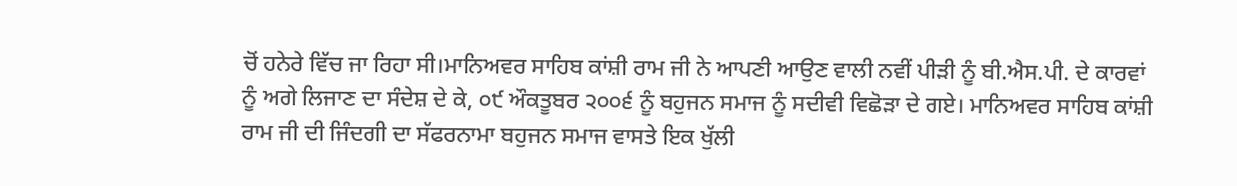ਚੋਂ ਹਨੇਰੇ ਵਿੱਚ ਜਾ ਰਿਹਾ ਸੀ।ਮਾਨਿਅਵਰ ਸਾਹਿਬ ਕਾਂਸ਼ੀ ਰਾਮ ਜੀ ਨੇ ਆਪਣੀ ਆਉਣ ਵਾਲੀ ਨਵੀਂ ਪੀੜੀ ਨੂੰ ਬੀ.ਐਸ.ਪੀ. ਦੇ ਕਾਰਵਾਂ ਨੂੰ ਅਗੇ ਲਿਜਾਣ ਦਾ ਸੰਦੇਸ਼ ਦੇ ਕੇ, ੦੯ ਔਕਤੂਬਰ ੨੦੦੬ ਨੂੰ ਬਹੁਜਨ ਸਮਾਜ ਨੂੰ ਸਦੀਵੀ ਵਿਛੋੜਾ ਦੇ ਗਏ। ਮਾਨਿਅਵਰ ਸਾਹਿਬ ਕਾਂਸ਼ੀ ਰਾਮ ਜੀ ਦੀ ਜਿੰਦਗੀ ਦਾ ਸੱਫਰਨਾਮਾ ਬਹੁਜਨ ਸਮਾਜ ਵਾਸਤੇ ਇਕ ਖੁੱਲੀ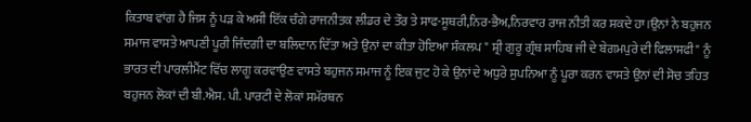ਕਿਤਾਬ ਵਾਂਗ ਹੈ ਜਿਸ ਨੂੰ ਪੜ ਕੇ ਅਸੀ ਇੱਕ ਚੰਗੇ ਰਾਜਨੀਤਕ ਲੀਡਰ ਦੇ ਤੌਰ ਤੇ ਸਾਫ-ਸੂਥਰੀ,ਨਿਰ-ਭੈਅ,ਨਿਰਵਾਰ ਰਾਜ ਨੀਤੀ ਕਰ ਸਕਦੇ ਹਾ।ਉਨਾਂ ਨੇ ਬਹੁਜਨ ਸਮਾਜ ਵਾਸਤੇ ਆਪਣੀ ਪੂਰੀ ਜਿੰਦਗੀ ਦਾ ਬਲਿਦਾਨ ਦਿੱਤਾ ਅਤੇ ਉਨਾਂ ਦਾ ਕੀਤਾ ਹੋਇਆ ਸੰਕਲਪ " ਸ਼੍ਰੀ ਗੁਰੂ ਗ੍ਰੰਥ ਸਾਹਿਬ ਜੀ ਦੇ ਬੇਗਮਪੁਰੇ ਦੀ ਫਿਲਾਸਫੀ" ਨੂੰ ਭਾਰਤ ਦੀ ਪਾਰਲੀਮੈਂਟ ਵਿੱਚ ਲਾਗੂ ਕਰਵਾਉਣ ਵਾਸਤੇ ਬਹੁਜਨ ਸਮਾਜ ਨੂੰ ਇਕ ਜੁਟ ਹੋ ਕੇ ਉਨਾਂ ਦੇ ਅਧੁਰੇ ਸੁਪਨਿਆ ਨੂੰ ਪੂਰਾ ਕਰਨ ਵਾਸਤੇ ਉਨਾਂ ਦੀ ਸੋਚ ਤਹਿਤ ਬਹੁਜਨ ਲੋਕਾਂ ਦੀ ਬੀ.ਐਸ. ਪੀ. ਪਾਰਟੀ ਦੇ ਲੋਕਾਂ ਸਮੱਰਥਨ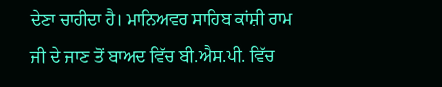ਦੇਣਾ ਚਾਹੀਦਾ ਹੈ। ਮਾਨਿਅਵਰ ਸਾਹਿਬ ਕਾਂਸ਼ੀ ਰਾਮ ਜੀ ਦੇ ਜਾਣ ਤੋਂ ਬਾਅਦ ਵਿੱਚ ਬੀ.ਐਸ.ਪੀ. ਵਿੱਚ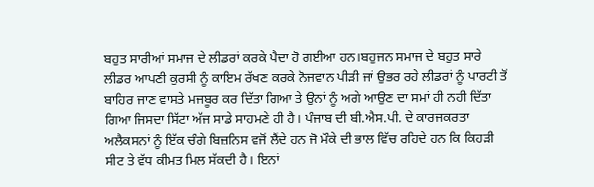ਬਹੁਤ ਸਾਰੀਆਂ ਸਮਾਜ ਦੇ ਲੀਡਰਾਂ ਕਰਕੇ ਪੈਦਾ ਹੋ ਗਈਆ ਹਨ।ਬਹੁਜਨ ਸਮਾਜ ਦੇ ਬਹੁਤ ਸਾਰੇ ਲੀਡਰ ਆਪਣੀ ਕੁਰਸੀ ਨੂੰ ਕਾਇਮ ਰੱਖਣ ਕਰਕੇ ਨੋਜਵਾਨ ਪੀੜੀ ਜਾਂ ਉਭਰ ਰਹੇ ਲੀਡਰਾਂ ਨੂੰ ਪਾਰਟੀ ਤੋਂ ਬਾਹਿਰ ਜਾਣ ਵਾਸਤੇ ਮਜਬੂਰ ਕਰ ਦਿੱਤਾ ਗਿਆ ਤੇ ਉਨਾਂ ਨੂੰ ਅਗੇ ਆਉਣ ਦਾ ਸਮਾਂ ਹੀ ਨਹੀ ਦਿੱਤਾ ਗਿਆ ਜਿਸਦਾ ਸਿੱਟਾ ਅੱਜ ਸਾਡੇ ਸਾਹਮਣੇ ਹੀ ਹੈ। ਪੰਜਾਬ ਦੀ ਬੀ.ਐਸ.ਪੀ. ਦੇ ਕਾਰਜਕਰਤਾ ਅਲੈਕਸਨਾਂ ਨੂੰ ਇੱਕ ਚੰਗੇ ਬਿਜ਼ਨਿਸ ਵਜੋਂ ਲੈਂਦੇ ਹਨ ਜੋ ਮੌਕੇ ਦੀ ਭਾਲ ਵਿੱਚ ਰਹਿਦੇ ਹਨ ਕਿ ਕਿਹੜੀ ਸੀਟ ਤੇ ਵੱਧ ਕੀਮਤ ਮਿਲ ਸੱਕਦੀ ਹੈ। ਇਨਾਂ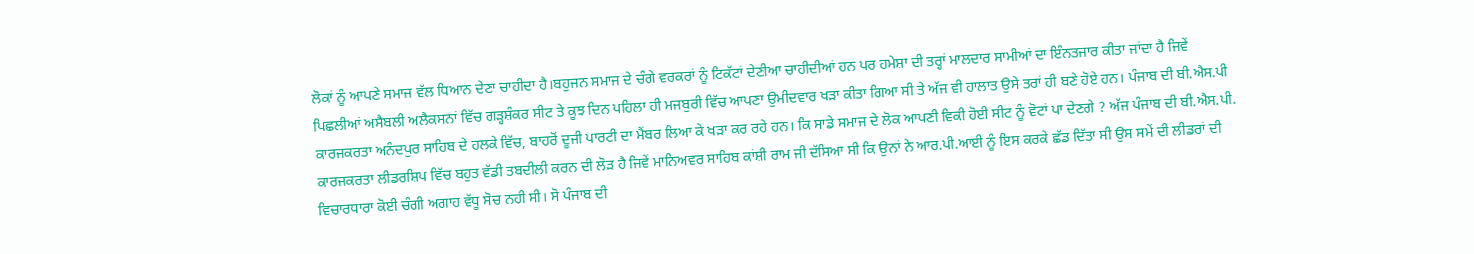ਲੋਕਾਂ ਨੂੰ ਆਪਣੇ ਸਮਾਜ ਵੱਲ ਧਿਆਨ ਦੇਣਾ ਚਾਹੀਦਾ ਹੈ।ਬਹੁਜਨ ਸਮਾਜ ਦੇ ਚੰਗੇ ਵਰਕਰਾਂ ਨੂੰ ਟਿਕੱਟਾਂ ਦੇਣੀਆ ਚਾਹੀਦੀਆਂ ਹਨ ਪਰ ਹਮੇਸ਼ਾ ਦੀ ਤਰ੍ਹਾਂ ਮਾਲਦਾਰ ਸਾਮੀਆਂ ਦਾ ਇੰਨਤਜਾਰ ਕੀਤਾ ਜਾਂਦਾ ਹੈ ਜਿਵੇਂ ਪਿਛਲੀਆਂ ਅਸੈਬਲੀ ਅਲੈਕਸਨਾਂ ਵਿੱਚ ਗੜ੍ਹਸ਼ੰਕਰ ਸੀਟ ਤੇ ਕੂਝ ਦਿਨ ਪਹਿਲਾ ਹੀ ਮਜਬੁਰੀ ਵਿੱਚ ਆਪਣਾ ਉਮੀਦਵਾਰ ਖੜਾ ਕੀਤਾ ਗਿਆ ਸੀ ਤੇ ਅੱਜ ਵੀ ਹਾਲਾਤ ਉਸੇ ਤਰਾਂ ਹੀ ਬਣੇ ਹੋਏ ਹਨ। ਪੰਜਾਬ ਦੀ ਬੀ.ਐਸ.ਪੀ ਕਾਰਜਕਰਤਾ ਅਨੰਦਪੁਰ ਸਾਹਿਬ ਦੇ ਹਲਕੇ ਵਿੱਚ, ਬਾਹਰੋਂ ਦੂਜੀ ਪਾਰਟੀ ਦਾ ਮੈਂਬਰ ਲਿਆ ਕੇ ਖੜਾ ਕਰ ਰਹੇ ਹਨ। ਕਿ ਸਾਡੇ ਸਮਾਜ ਦੇ ਲੋਕ ਆਪਣੀ ਵਿਕੀ ਹੋਈ ਸੀਟ ਨੂੰ ਵੋਟਾਂ ਪਾ ਦੇਣਗੇ ? ਅੱਜ ਪੰਜਾਬ ਦੀ ਬੀ.ਐਸ.ਪੀ. ਕਾਰਜਕਰਤਾ ਲੀਡਰਸ਼ਿਪ ਵਿੱਚ ਬਹੁਤ ਵੱਡੀ ਤਬਦੀਲੀ ਕਰਨ ਦੀ ਲੋੜ ਹੈ ਜਿਵੇਂ ਮਾਨਿਅਵਰ ਸਾਹਿਬ ਕਾਂਸ਼ੀ ਰਾਮ ਜੀ ਦੱਸਿਆ ਸੀ ਕਿ ਉਨਾਂ ਨੇ ਆਰ.ਪੀ.ਆਈ ਨੂੰ ਇਸ ਕਰਕੇ ਛੱਡ ਦਿੱਤਾ ਸੀ ਉਸ ਸਮੇਂ ਦੀ ਲੀਡਰਾਂ ਦੀ ਵਿਚਾਰਧਾਰਾ ਕੋਈ ਚੰਗੀ ਅਗਾਹ ਵੱਧੂ ਸੋਚ ਨਹੀ ਸੀ। ਸੋ ਪੰਜਾਬ ਦੀ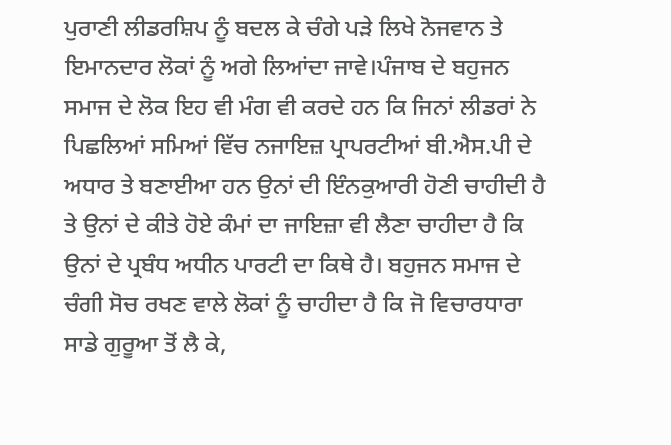ਪੁਰਾਣੀ ਲੀਡਰਸ਼ਿਪ ਨੂੰ ਬਦਲ ਕੇ ਚੰਗੇ ਪੜੇ ਲਿਖੇ ਨੋਜਵਾਨ ਤੇ ਇਮਾਨਦਾਰ ਲੋਕਾਂ ਨੂੰ ਅਗੇ ਲਿਆਂਦਾ ਜਾਵੇ।ਪੰਜਾਬ ਦੇ ਬਹੁਜਨ ਸਮਾਜ ਦੇ ਲੋਕ ਇਹ ਵੀ ਮੰਗ ਵੀ ਕਰਦੇ ਹਨ ਕਿ ਜਿਨਾਂ ਲੀਡਰਾਂ ਨੇ ਪਿਛਲਿਆਂ ਸਮਿਆਂ ਵਿੱਚ ਨਜਾਇਜ਼ ਪ੍ਰਾਪਰਟੀਆਂ ਬੀ.ਐਸ.ਪੀ ਦੇ ਅਧਾਰ ਤੇ ਬਣਾਈਆ ਹਨ ਉਨਾਂ ਦੀ ਇੰਨਕੁਆਰੀ ਹੋਣੀ ਚਾਹੀਦੀ ਹੈ ਤੇ ਉਨਾਂ ਦੇ ਕੀਤੇ ਹੋਏ ਕੰਮਾਂ ਦਾ ਜਾਇਜ਼ਾ ਵੀ ਲੈਣਾ ਚਾਹੀਦਾ ਹੈ ਕਿ ਉਨਾਂ ਦੇ ਪ੍ਰਬੰਧ ਅਧੀਨ ਪਾਰਟੀ ਦਾ ਕਿਥੇ ਹੈ। ਬਹੁਜਨ ਸਮਾਜ ਦੇ ਚੰਗੀ ਸੋਚ ਰਖਣ ਵਾਲੇ ਲੋਕਾਂ ਨੂੰ ਚਾਹੀਦਾ ਹੈ ਕਿ ਜੋ ਵਿਚਾਰਧਾਰਾ ਸਾਡੇ ਗੁਰੂਆ ਤੋਂ ਲੈ ਕੇ,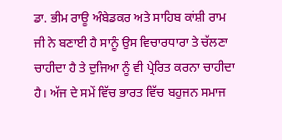ਡਾ. ਭੀਮ ਰਾਊ ਅੰਬੇਡਕਰ ਅਤੇ ਸਾਹਿਬ ਕਾਂਸ਼ੀ ਰਾਮ ਜੀ ਨੇ ਬਣਾਈ ਹੈ ਸਾਨੂੰ ਉਸ ਵਿਚਾਰਧਾਰਾ ਤੇ ਚੱਲਣਾ ਚਾਹੀਦਾ ਹੈ ਤੇ ਦੁਜਿਆ ਨੂੰ ਵੀ ਪ੍ਰੇਰਿਤ ਕਰਨਾ ਚਾਹੀਦਾ ਹੈ। ਅੱਜ ਦੇ ਸਮੇਂ ਵਿੱਚ ਭਾਰਤ ਵਿੱਚ ਬਹੁਜਨ ਸਮਾਜ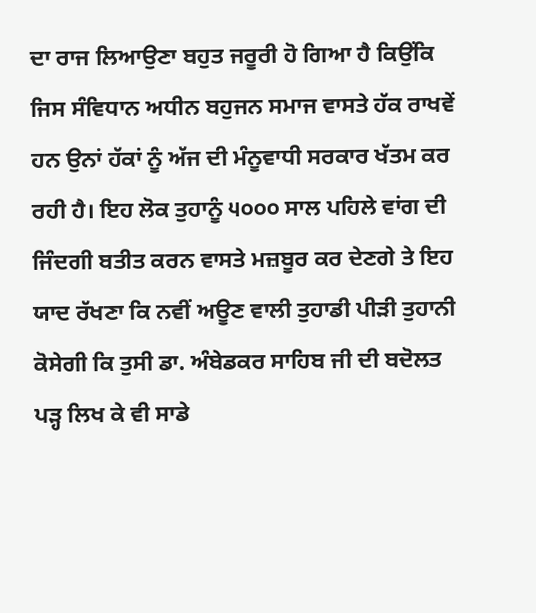ਦਾ ਰਾਜ ਲਿਆਉਣਾ ਬਹੁਤ ਜਰੂਰੀ ਹੋ ਗਿਆ ਹੈ ਕਿਉਂਕਿ ਜਿਸ ਸੰਵਿਧਾਨ ਅਧੀਨ ਬਹੁਜਨ ਸਮਾਜ ਵਾਸਤੇ ਹੱਕ ਰਾਖਵੇਂ ਹਨ ਉਨਾਂ ਹੱਕਾਂ ਨੂੰ ਅੱਜ ਦੀ ਮੰਨੂਵਾਧੀ ਸਰਕਾਰ ਖੱਤਮ ਕਰ ਰਹੀ ਹੈ। ਇਹ ਲੋਕ ਤੁਹਾਨੂੰ ੫੦੦੦ ਸਾਲ ਪਹਿਲੇ ਵਾਂਗ ਦੀ ਜਿੰਦਗੀ ਬਤੀਤ ਕਰਨ ਵਾਸਤੇ ਮਜ਼ਬੂਰ ਕਰ ਦੇਣਗੇ ਤੇ ਇਹ ਯਾਦ ਰੱਖਣਾ ਕਿ ਨਵੀਂ ਅਊਣ ਵਾਲੀ ਤੁਹਾਡੀ ਪੀੜੀ ਤੁਹਾਨੀ ਕੋਸੇਗੀ ਕਿ ਤੁਸੀ ਡਾ. ਅੰਬੇਡਕਰ ਸਾਹਿਬ ਜੀ ਦੀ ਬਦੋਲਤ ਪੜ੍ਹ ਲਿਖ ਕੇ ਵੀ ਸਾਡੇ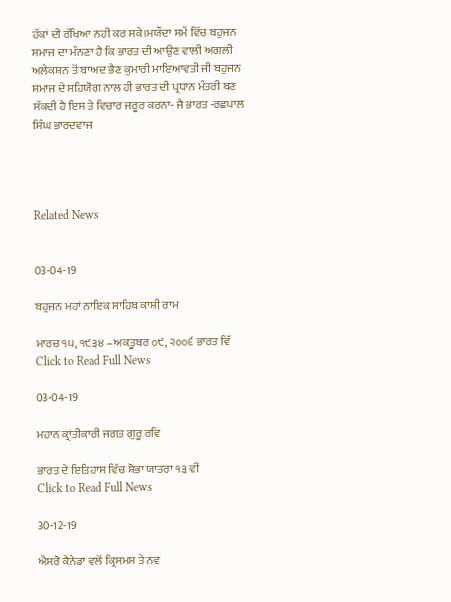ਹੱਕਾਂ ਦੀ ਰੱਖਿਆ ਨਹੀ ਕਰ ਸਕੇ।ਮਯੌਦਾ ਸਮੇਂ ਵਿੱਚ ਬਹੁਜਨ ਸਮਾਜ ਦਾ ਮੰਨਣਾ ਹੈ ਕਿ ਭਾਰਤ ਦੀ ਆਉਣ ਵਾਲੀ ਅਗਲੀ ਅਲੇਕਸ਼ਨ ਤੋਂ ਬਾਅਦ ਭੈਣ ਕੁਮਾਰੀ ਮਾਇਆਵਤੀ ਜੀ ਬਹੁਜਨ ਸਮਾਜ ਦੇ ਸਹਿਯੋਗ ਨਾਲ ਹੀ ਭਾਰਤ ਦੀ ਪ੍ਰਧਾਨ ਮੰਤਰੀ ਬਣ ਸੱਕਦੀ ਹੈ ਇਸ ਤੇ ਵਿਚਾਰ ਜਰੂਰ ਕਰਨਾ- ਜੈ ਭਾਰਤ -ਰਛਪਾਲ ਸਿੰਘ ਭਾਰਦਵਾਜ




Related News


03-04-19

ਬਹੁਜਨ ਮਹਾਂ ਨਾਇਕ ਸਾਹਿਬ ਕਾਸ਼ੀ ਰਾਮ

ਮਾਰਚ ੧੫, ੧੯੩੪ –ਅਕਤੂਬਰ ੦੯, ੨੦੦੬ ਭਾਰਤ ਵਿੱ
Click to Read Full News

03-04-19

ਮਹਾਨ ਕ੍ਰਾਂਤੀਕਾਰੀ ਜਗਤ ਗੁਰੂ ਰਵਿ

ਭਾਰਤ ਦੇ ਇਤਿਹਾਸ ਵਿੱਚ ਸ਼ੋਭਾ ਯਾਤਰਾ ੧੩ ਵੀਂ
Click to Read Full News

30-12-19

ਐਸਰੋ ਕੈਨੇਡਾ ਵਲੋਂ ਕ੍ਰਿਸਮਸ ਤੇ ਨਵ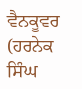ਵੈਨਕੂਵਰ (ਹਰਨੇਕ ਸਿੰਘ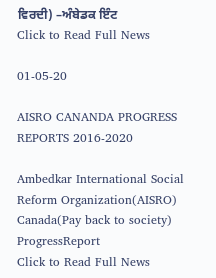ਵਿਰਦੀ) –ਅੰਬੇਡਕ ਇੰਟ
Click to Read Full News

01-05-20

AISRO CANANDA PROGRESS REPORTS 2016-2020

Ambedkar International Social Reform Organization(AISRO) Canada(Pay back to society) ProgressReport
Click to Read Full News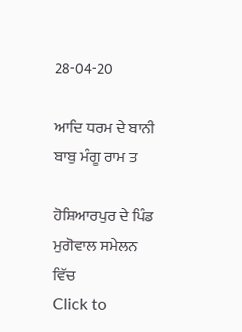28-04-20

ਆਦਿ ਧਰਮ ਦੇ ਬਾਨੀ ਬਾਬੁ ਮੰਗੂ ਰਾਮ ਤ

ਹੋਸ਼ਿਆਰਪੁਰ ਦੇ ਪਿੰਡ ਮੁਗੋਵਾਲ ਸਮੇਲਨ ਵਿੱਚ
Click to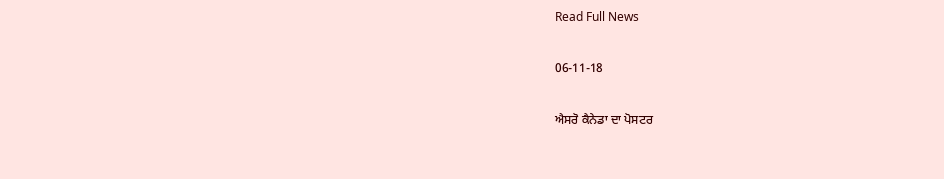Read Full News

06-11-18

ਐਸਰੋ ਕੈਨੇਡਾ ਦਾ ਪੋਸਟਰ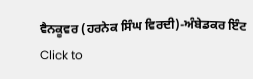ਵੈਨਕੂਵਰ (ਹਰਨੇਕ ਸਿੰਘ ਵਿਰਦੀ)-ਅੰਬੇਡਕਰ ਇੰਟ
Click to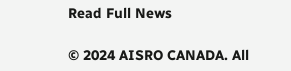Read Full News

© 2024 AISRO CANADA. All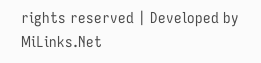rights reserved | Developed by MiLinks.Net